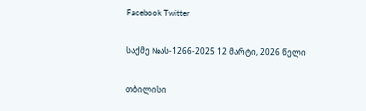Facebook Twitter

საქმე №ას-1266-2025 12 მარტი, 2026 წელი

თბილისი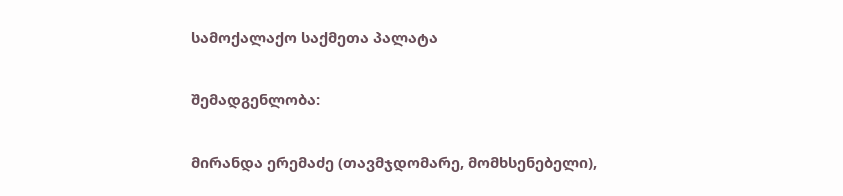სამოქალაქო საქმეთა პალატა

შემადგენლობა:

მირანდა ერემაძე (თავმჯდომარე, მომხსენებელი),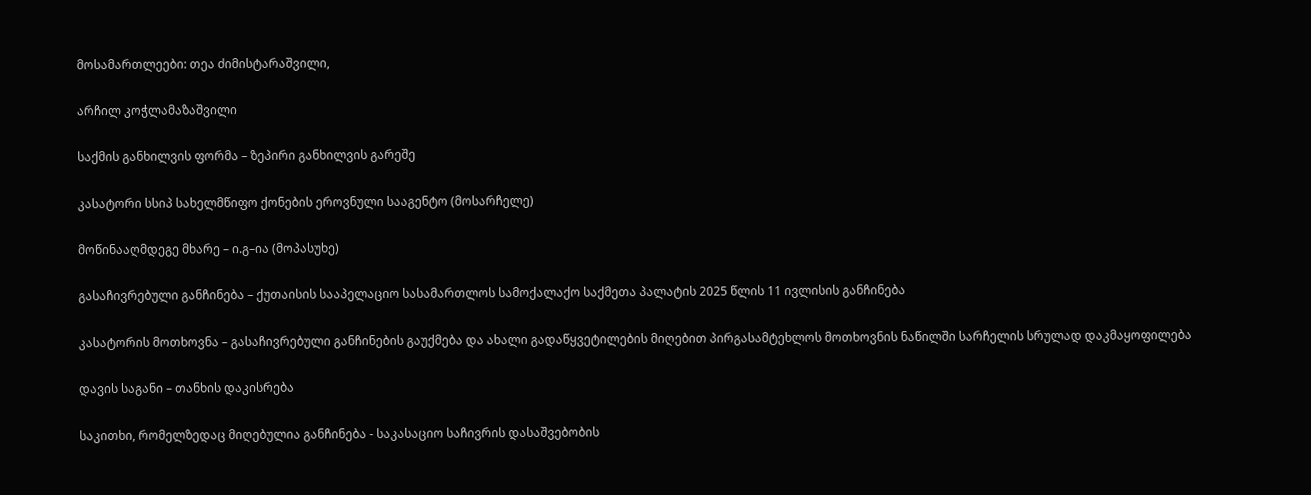მოსამართლეები: თეა ძიმისტარაშვილი,

არჩილ კოჭლამაზაშვილი

საქმის განხილვის ფორმა – ზეპირი განხილვის გარეშე

კასატორი სსიპ სახელმწიფო ქონების ეროვნული სააგენტო (მოსარჩელე)

მოწინააღმდეგე მხარე – ი.გ–ია (მოპასუხე)

გასაჩივრებული განჩინება – ქუთაისის სააპელაციო სასამართლოს სამოქალაქო საქმეთა პალატის 2025 წლის 11 ივლისის განჩინება

კასატორის მოთხოვნა – გასაჩივრებული განჩინების გაუქმება და ახალი გადაწყვეტილების მიღებით პირგასამტეხლოს მოთხოვნის ნაწილში სარჩელის სრულად დაკმაყოფილება

დავის საგანი – თანხის დაკისრება

საკითხი, რომელზედაც მიღებულია განჩინება - საკასაციო საჩივრის დასაშვებობის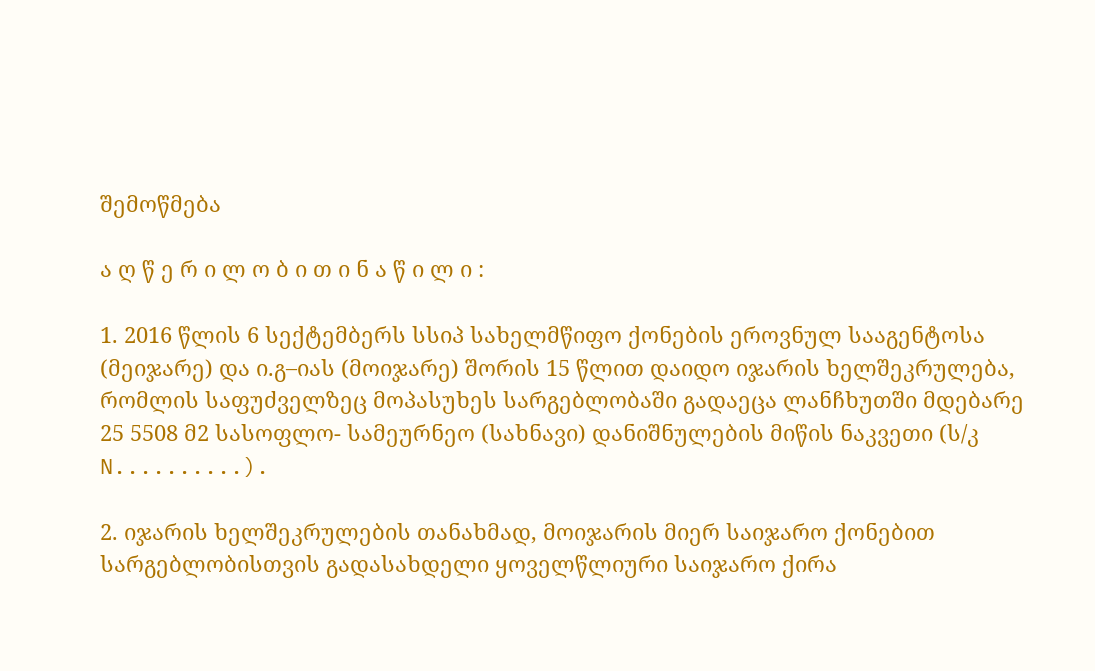შემოწმება

ა ღ წ ე რ ი ლ ო ბ ი თ ი ნ ა წ ი ლ ი :

1. 2016 წლის 6 სექტემბერს სსიპ სახელმწიფო ქონების ეროვნულ სააგენტოსა (მეიჯარე) და ი.გ–იას (მოიჯარე) შორის 15 წლით დაიდო იჯარის ხელშეკრულება, რომლის საფუძველზეც მოპასუხეს სარგებლობაში გადაეცა ლანჩხუთში მდებარე 25 5508 მ2 სასოფლო- სამეურნეო (სახნავი) დანიშნულების მიწის ნაკვეთი (ს/კ N..........).

2. იჯარის ხელშეკრულების თანახმად, მოიჯარის მიერ საიჯარო ქონებით სარგებლობისთვის გადასახდელი ყოველწლიური საიჯარო ქირა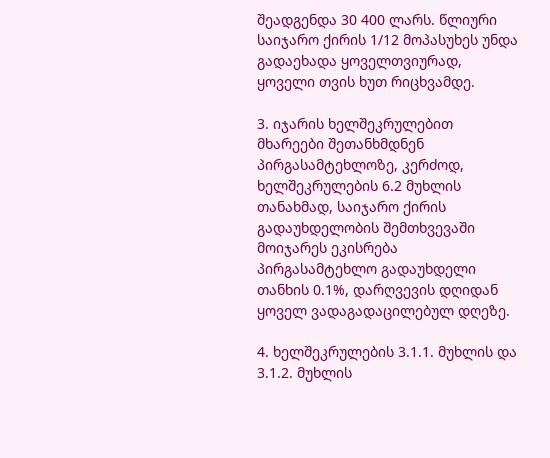შეადგენდა 30 400 ლარს. წლიური საიჯარო ქირის 1/12 მოპასუხეს უნდა გადაეხადა ყოველთვიურად, ყოველი თვის ხუთ რიცხვამდე.

3. იჯარის ხელშეკრულებით მხარეები შეთანხმდნენ პირგასამტეხლოზე, კერძოდ, ხელშეკრულების 6.2 მუხლის თანახმად, საიჯარო ქირის გადაუხდელობის შემთხვევაში მოიჯარეს ეკისრება პირგასამტეხლო გადაუხდელი თანხის 0.1%, დარღვევის დღიდან ყოველ ვადაგადაცილებულ დღეზე.

4. ხელშეკრულების 3.1.1. მუხლის და 3.1.2. მუხლის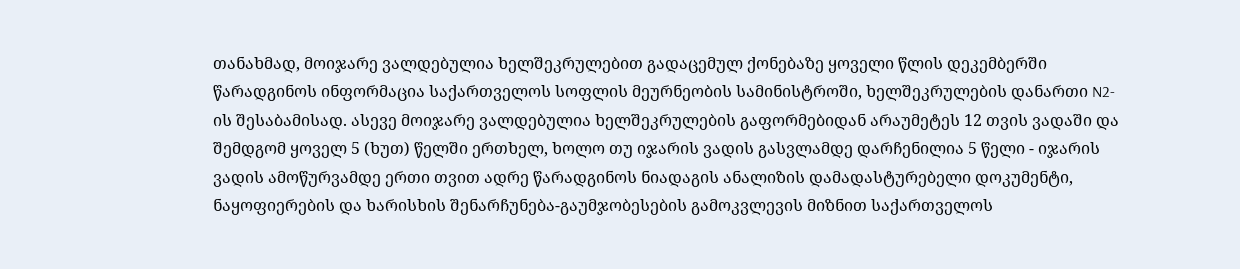თანახმად, მოიჯარე ვალდებულია ხელშეკრულებით გადაცემულ ქონებაზე ყოველი წლის დეკემბერში წარადგინოს ინფორმაცია საქართველოს სოფლის მეურნეობის სამინისტროში, ხელშეკრულების დანართი N2-ის შესაბამისად. ასევე მოიჯარე ვალდებულია ხელშეკრულების გაფორმებიდან არაუმეტეს 12 თვის ვადაში და შემდგომ ყოველ 5 (ხუთ) წელში ერთხელ, ხოლო თუ იჯარის ვადის გასვლამდე დარჩენილია 5 წელი - იჯარის ვადის ამოწურვამდე ერთი თვით ადრე წარადგინოს ნიადაგის ანალიზის დამადასტურებელი დოკუმენტი, ნაყოფიერების და ხარისხის შენარჩუნება-გაუმჯობესების გამოკვლევის მიზნით საქართველოს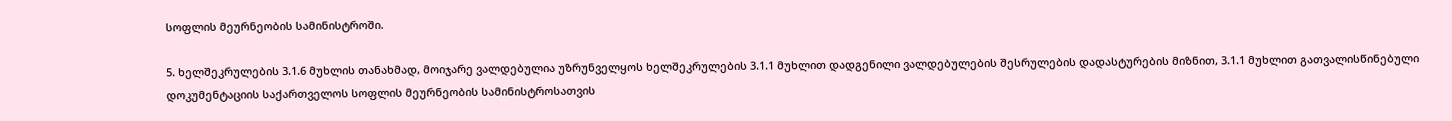სოფლის მეურნეობის სამინისტროში.

5. ხელშეკრულების 3.1.6 მუხლის თანახმად, მოიჯარე ვალდებულია უზრუნველყოს ხელშეკრულების 3.1.1 მუხლით დადგენილი ვალდებულების შესრულების დადასტურების მიზნით, 3.1.1 მუხლით გათვალისწინებული დოკუმენტაციის საქართველოს სოფლის მეურნეობის სამინისტროსათვის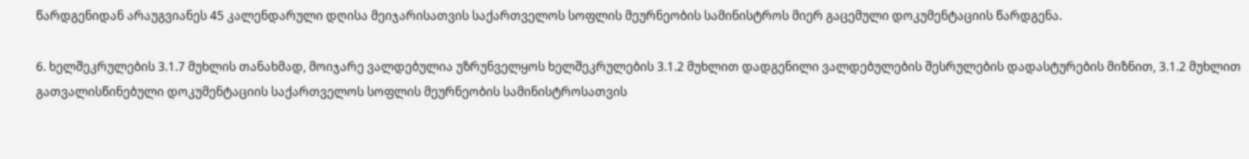წარდგენიდან არაუგვიანეს 45 კალენდარული დღისა მეიჯარისათვის საქართველოს სოფლის მეურნეობის სამინისტროს მიერ გაცემული დოკუმენტაციის წარდგენა.

6. ხელშეკრულების 3.1.7 მუხლის თანახმად, მოიჯარე ვალდებულია უზრუნველყოს ხელშეკრულების 3.1.2 მუხლით დადგენილი ვალდებულების შესრულების დადასტურების მიზნით, 3.1.2 მუხლით გათვალისწინებული დოკუმენტაციის საქართველოს სოფლის მეურნეობის სამინისტროსათვის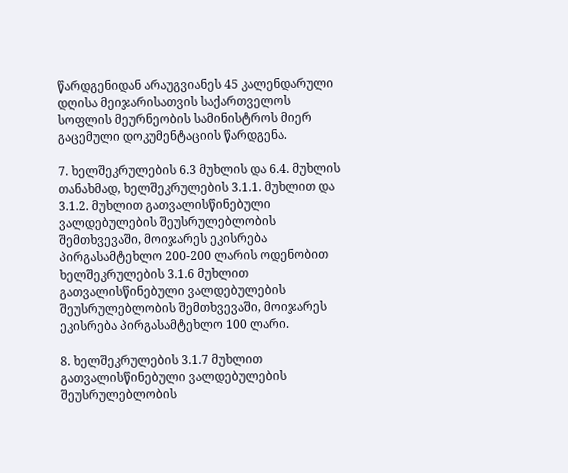წარდგენიდან არაუგვიანეს 45 კალენდარული დღისა მეიჯარისათვის საქართველოს სოფლის მეურნეობის სამინისტროს მიერ გაცემული დოკუმენტაციის წარდგენა.

7. ხელშეკრულების 6.3 მუხლის და 6.4. მუხლის თანახმად, ხელშეკრულების 3.1.1. მუხლით და 3.1.2. მუხლით გათვალისწინებული ვალდებულების შეუსრულებლობის შემთხვევაში, მოიჯარეს ეკისრება პირგასამტეხლო 200-200 ლარის ოდენობით ხელშეკრულების 3.1.6 მუხლით გათვალისწინებული ვალდებულების შეუსრულებლობის შემთხვევაში, მოიჯარეს ეკისრება პირგასამტეხლო 100 ლარი.

8. ხელშეკრულების 3.1.7 მუხლით გათვალისწინებული ვალდებულების შეუსრულებლობის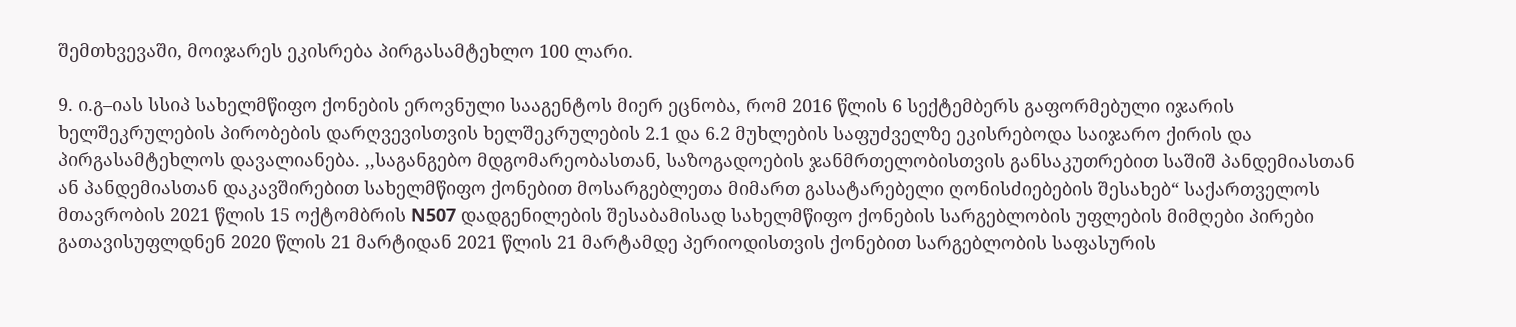შემთხვევაში, მოიჯარეს ეკისრება პირგასამტეხლო 100 ლარი.

9. ი.გ–იას სსიპ სახელმწიფო ქონების ეროვნული სააგენტოს მიერ ეცნობა, რომ 2016 წლის 6 სექტემბერს გაფორმებული იჯარის ხელშეკრულების პირობების დარღვევისთვის ხელშეკრულების 2.1 და 6.2 მუხლების საფუძველზე ეკისრებოდა საიჯარო ქირის და პირგასამტეხლოს დავალიანება. ,,საგანგებო მდგომარეობასთან, საზოგადოების ჯანმრთელობისთვის განსაკუთრებით საშიშ პანდემიასთან ან პანდემიასთან დაკავშირებით სახელმწიფო ქონებით მოსარგებლეთა მიმართ გასატარებელი ღონისძიებების შესახებ“ საქართველოს მთავრობის 2021 წლის 15 ოქტომბრის N507 დადგენილების შესაბამისად სახელმწიფო ქონების სარგებლობის უფლების მიმღები პირები გათავისუფლდნენ 2020 წლის 21 მარტიდან 2021 წლის 21 მარტამდე პერიოდისთვის ქონებით სარგებლობის საფასურის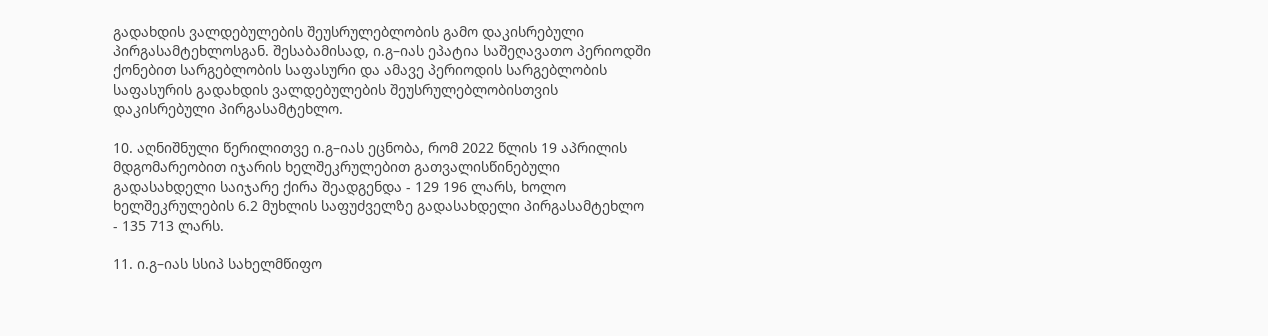გადახდის ვალდებულების შეუსრულებლობის გამო დაკისრებული პირგასამტეხლოსგან. შესაბამისად, ი.გ–იას ეპატია საშეღავათო პერიოდში ქონებით სარგებლობის საფასური და ამავე პერიოდის სარგებლობის საფასურის გადახდის ვალდებულების შეუსრულებლობისთვის დაკისრებული პირგასამტეხლო.

10. აღნიშნული წერილითვე ი.გ–იას ეცნობა, რომ 2022 წლის 19 აპრილის მდგომარეობით იჯარის ხელშეკრულებით გათვალისწინებული გადასახდელი საიჯარე ქირა შეადგენდა - 129 196 ლარს, ხოლო ხელშეკრულების 6.2 მუხლის საფუძველზე გადასახდელი პირგასამტეხლო - 135 713 ლარს.

11. ი.გ–იას სსიპ სახელმწიფო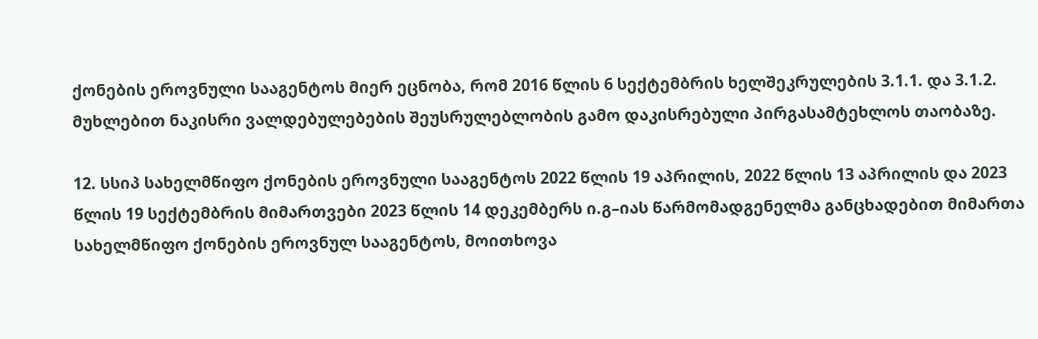ქონების ეროვნული სააგენტოს მიერ ეცნობა, რომ 2016 წლის 6 სექტემბრის ხელშეკრულების 3.1.1. და 3.1.2. მუხლებით ნაკისრი ვალდებულებების შეუსრულებლობის გამო დაკისრებული პირგასამტეხლოს თაობაზე.

12. სსიპ სახელმწიფო ქონების ეროვნული სააგენტოს 2022 წლის 19 აპრილის, 2022 წლის 13 აპრილის და 2023 წლის 19 სექტემბრის მიმართვები 2023 წლის 14 დეკემბერს ი.გ–იას წარმომადგენელმა განცხადებით მიმართა სახელმწიფო ქონების ეროვნულ სააგენტოს, მოითხოვა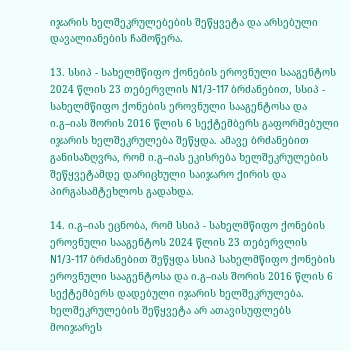იჯარის ხელშეკრულებების შეწყვეტა და არსებული დავალიანების ჩამოწერა.

13. სსიპ - სახელმწიფო ქონების ეროვნული სააგენტოს 2024 წლის 23 თებერვლის N1/3-117 ბრძანებით, სსიპ - სახელმწიფო ქონების ეროვნული სააგენტოსა და ი.გ–იას შორის 2016 წლის 6 სექტემბერს გაფორმებული იჯარის ხელშეკრულება შეწყდა. ამავე ბრძანებით განისაზღვრა, რომ ი.გ–იას ეკისრება ხელშეკრულების შეწყვეტამდე დარიცხული საიჯარო ქირის და პირგასამტეხლოს გადახდა.

14. ი.გ–იას ეცნობა, რომ სსიპ - სახელმწიფო ქონების ეროვნული სააგენტოს 2024 წლის 23 თებერვლის N1/3-117 ბრძანებით შეწყდა სსიპ სახელმწიფო ქონების ეროვნული სააგენტოსა და ი.გ–იას შორის 2016 წლის 6 სექტემბერს დადებული იჯარის ხელშეკრულება. ხელშეკრულების შეწყვეტა არ ათავისუფლებს მოიჯარეს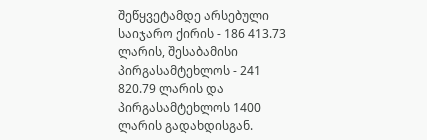შეწყვეტამდე არსებული საიჯარო ქირის - 186 413.73 ლარის, შესაბამისი პირგასამტეხლოს - 241 820.79 ლარის და პირგასამტეხლოს 1400 ლარის გადახდისგან.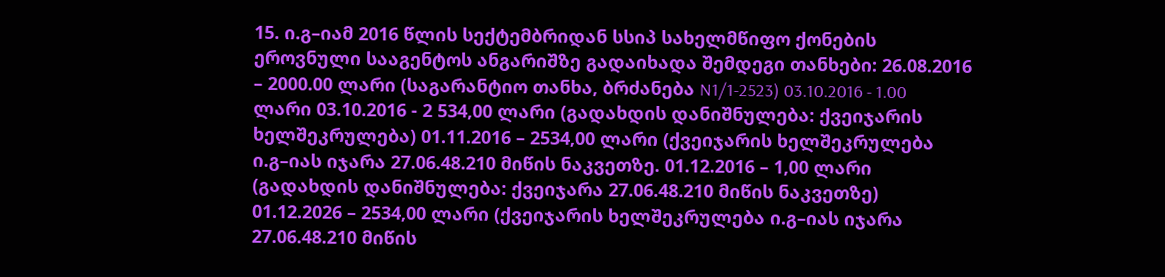15. ი.გ–იამ 2016 წლის სექტემბრიდან სსიპ სახელმწიფო ქონების ეროვნული სააგენტოს ანგარიშზე გადაიხადა შემდეგი თანხები: 26.08.2016 – 2000.00 ლარი (საგარანტიო თანხა, ბრძანება N1/1-2523) 03.10.2016 - 1.00 ლარი 03.10.2016 - 2 534,00 ლარი (გადახდის დანიშნულება: ქვეიჯარის ხელშეკრულება) 01.11.2016 – 2534,00 ლარი (ქვეიჯარის ხელშეკრულება ი.გ–იას იჯარა 27.06.48.210 მიწის ნაკვეთზე. 01.12.2016 – 1,00 ლარი (გადახდის დანიშნულება: ქვეიჯარა 27.06.48.210 მიწის ნაკვეთზე) 01.12.2026 – 2534,00 ლარი (ქვეიჯარის ხელშეკრულება ი.გ–იას იჯარა 27.06.48.210 მიწის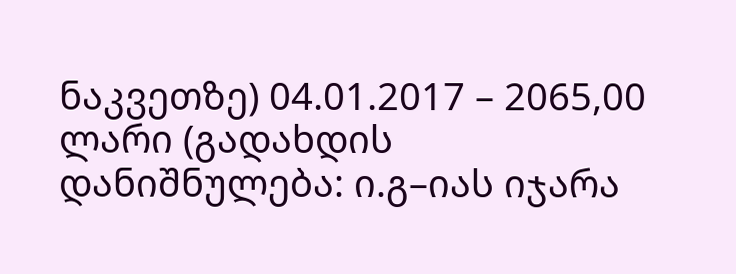ნაკვეთზე) 04.01.2017 – 2065,00 ლარი (გადახდის დანიშნულება: ი.გ–იას იჯარა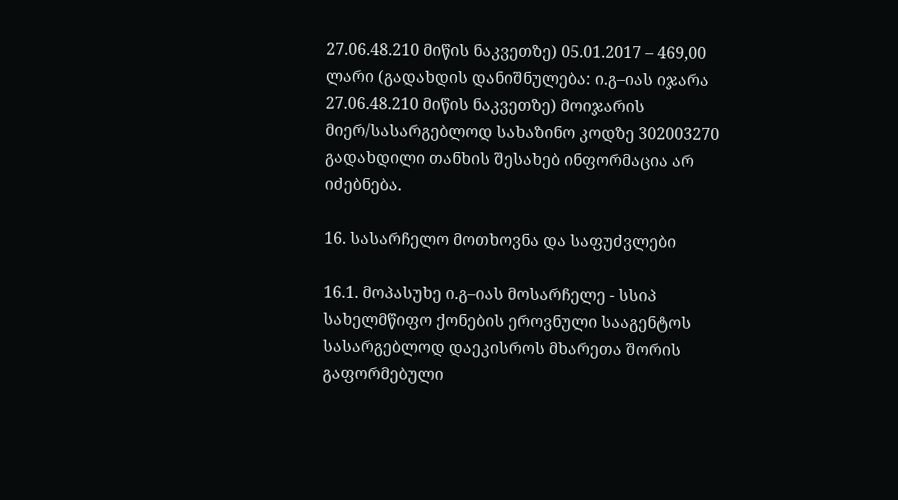27.06.48.210 მიწის ნაკვეთზე) 05.01.2017 – 469,00 ლარი (გადახდის დანიშნულება: ი.გ–იას იჯარა 27.06.48.210 მიწის ნაკვეთზე) მოიჯარის მიერ/სასარგებლოდ სახაზინო კოდზე 302003270 გადახდილი თანხის შესახებ ინფორმაცია არ იძებნება.

16. სასარჩელო მოთხოვნა და საფუძვლები

16.1. მოპასუხე ი.გ–იას მოსარჩელე - სსიპ სახელმწიფო ქონების ეროვნული სააგენტოს სასარგებლოდ დაეკისროს მხარეთა შორის გაფორმებული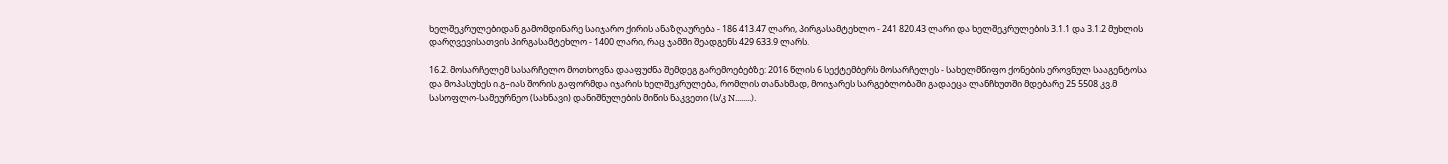ხელშეკრულებიდან გამომდინარე საიჯარო ქირის ანაზღაურება - 186 413.47 ლარი, პირგასამტეხლო - 241 820.43 ლარი და ხელშეკრულების 3.1.1 და 3.1.2 მუხლის დარღვევისათვის პირგასამტეხლო - 1400 ლარი, რაც ჯამში შეადგენს 429 633.9 ლარს.

16.2. მოსარჩელემ სასარჩელო მოთხოვნა დააფუძნა შემდეგ გარემოებებზე: 2016 წლის 6 სექტემბერს მოსარჩელეს - სახელმწიფო ქონების ეროვნულ სააგენტოსა და მოპასუხეს ი.გ–იას შორის გაფორმდა იჯარის ხელშეკრულება, რომლის თანახმად, მოიჯარეს სარგებლობაში გადაეცა ლანჩხუთში მდებარე 25 5508 კვ.მ სასოფლო-სამეურნეო (სახნავი) დანიშნულების მიწის ნაკვეთი (ს/კ N........).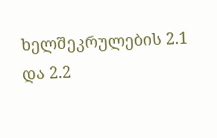ხელშეკრულების 2.1 და 2.2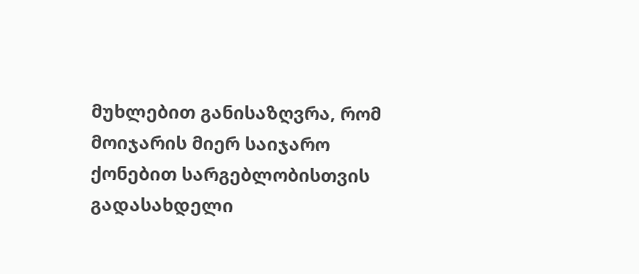მუხლებით განისაზღვრა, რომ მოიჯარის მიერ საიჯარო ქონებით სარგებლობისთვის გადასახდელი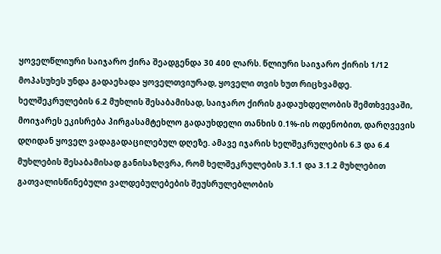ყოველწლიური საიჯარო ქირა შეადგენდა 30 400 ლარს. წლიური საიჯარო ქირის 1/12 მოპასუხეს უნდა გადაეხადა ყოველთვიურად, ყოველი თვის ხუთ რიცხვამდე. ხელშეკრულების 6.2 მუხლის შესაბამისად, საიჯარო ქირის გადაუხდელობის შემთხვევაში, მოიჯარეს ეკისრება პირგასამტეხლო გადაუხდელი თანხის 0.1%-ის ოდენობით, დარღვევის დღიდან ყოველ ვადაგადაცილებულ დღეზე. ამავე იჯარის ხელშეკრულების 6.3 და 6.4 მუხლების შესაბამისად განისაზღვრა, რომ ხელშეკრულების 3.1.1 და 3.1.2 მუხლებით გათვალისწინებული ვალდებულებების შეუსრულებლობის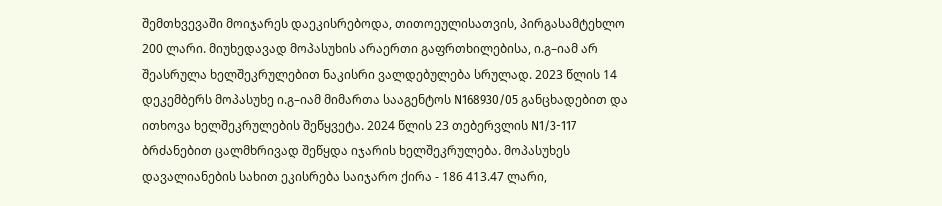შემთხვევაში მოიჯარეს დაეკისრებოდა, თითოეულისათვის, პირგასამტეხლო 200 ლარი. მიუხედავად მოპასუხის არაერთი გაფრთხილებისა, ი.გ–იამ არ შეასრულა ხელშეკრულებით ნაკისრი ვალდებულება სრულად. 2023 წლის 14 დეკემბერს მოპასუხე ი.გ–იამ მიმართა სააგენტოს N168930/05 განცხადებით და ითხოვა ხელშეკრულების შეწყვეტა. 2024 წლის 23 თებერვლის N1/3-117 ბრძანებით ცალმხრივად შეწყდა იჯარის ხელშეკრულება. მოპასუხეს დავალიანების სახით ეკისრება საიჯარო ქირა - 186 413.47 ლარი,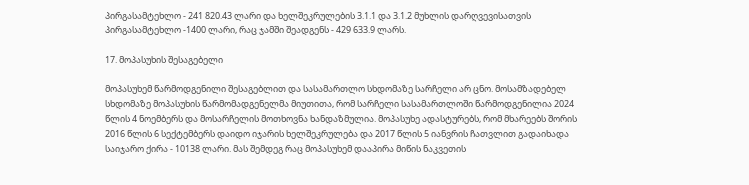პირგასამტეხლო - 241 820.43 ლარი და ხელშეკრულების 3.1.1 და 3.1.2 მუხლის დარღვევისათვის პირგასამტეხლო -1400 ლარი, რაც ჯამში შეადგენს - 429 633.9 ლარს.

17. მოპასუხის შესაგებელი

მოპასუხემ წარმოდგენილი შესაგებლით და სასამართლო სხდომაზე სარჩელი არ ცნო. მოსამზადებელ სხდომაზე მოპასუხის წარმომადგენელმა მიუთითა, რომ სარჩელი სასამართლოში წარმოდგენილია 2024 წლის 4 ნოემბერს და მოსარჩელის მოთხოვნა ხანდაზმულია. მოპასუხე ადასტურებს, რომ მხარეებს შორის 2016 წლის 6 სექტემბერს დაიდო იჯარის ხელშეკრულება და 2017 წლის 5 იანვრის ჩათვლით გადაიხადა საიჯარო ქირა - 10138 ლარი. მას შემდეგ რაც მოპასუხემ დააპირა მიწის ნაკვეთის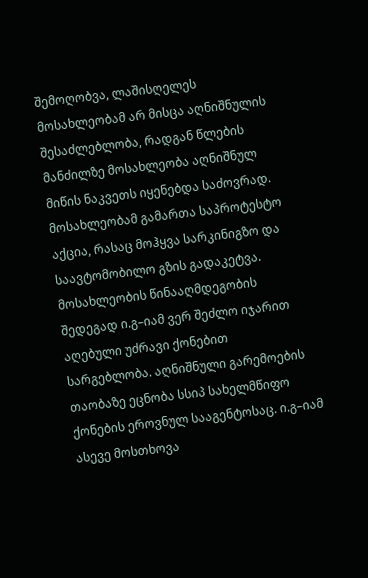შემოღობვა, ლაშისღელეს მოსახლეობამ არ მისცა აღნიშნულის შესაძლებლობა, რადგან წლების მანძილზე მოსახლეობა აღნიშნულ მიწის ნაკვეთს იყენებდა საძოვრად. მოსახლეობამ გამართა საპროტესტო აქცია, რასაც მოჰყვა სარკინიგზო და საავტომობილო გზის გადაკეტვა. მოსახლეობის წინააღმდეგობის შედეგად ი.გ–იამ ვერ შეძლო იჯარით აღებული უძრავი ქონებით სარგებლობა. აღნიშნული გარემოების თაობაზე ეცნობა სსიპ სახელმწიფო ქონების ეროვნულ სააგენტოსაც. ი.გ–იამ ასევე მოსთხოვა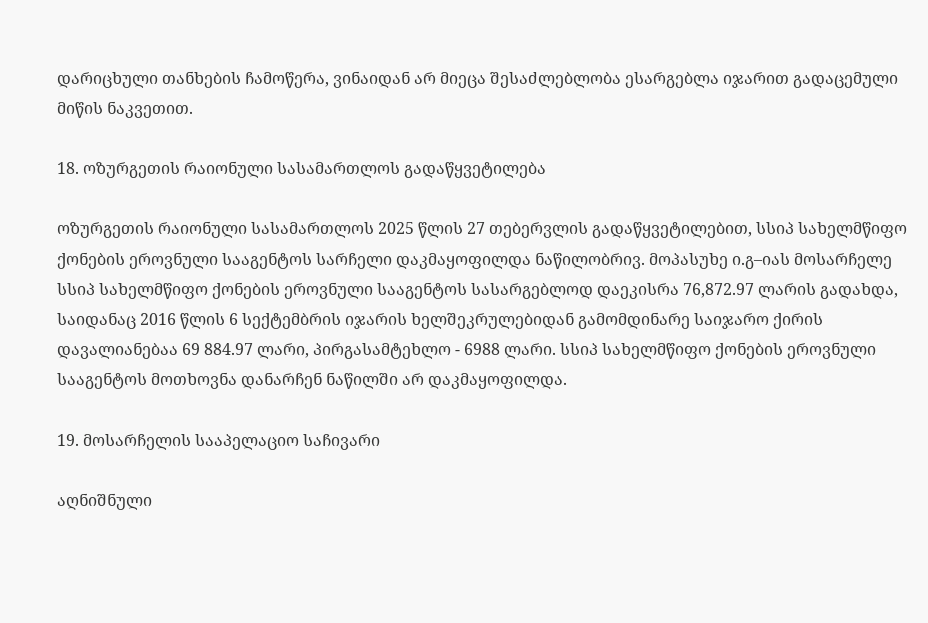დარიცხული თანხების ჩამოწერა, ვინაიდან არ მიეცა შესაძლებლობა ესარგებლა იჯარით გადაცემული მიწის ნაკვეთით.

18. ოზურგეთის რაიონული სასამართლოს გადაწყვეტილება

ოზურგეთის რაიონული სასამართლოს 2025 წლის 27 თებერვლის გადაწყვეტილებით, სსიპ სახელმწიფო ქონების ეროვნული სააგენტოს სარჩელი დაკმაყოფილდა ნაწილობრივ. მოპასუხე ი.გ–იას მოსარჩელე სსიპ სახელმწიფო ქონების ეროვნული სააგენტოს სასარგებლოდ დაეკისრა 76,872.97 ლარის გადახდა, საიდანაც 2016 წლის 6 სექტემბრის იჯარის ხელშეკრულებიდან გამომდინარე საიჯარო ქირის დავალიანებაა 69 884.97 ლარი, პირგასამტეხლო - 6988 ლარი. სსიპ სახელმწიფო ქონების ეროვნული სააგენტოს მოთხოვნა დანარჩენ ნაწილში არ დაკმაყოფილდა.

19. მოსარჩელის სააპელაციო საჩივარი

აღნიშნული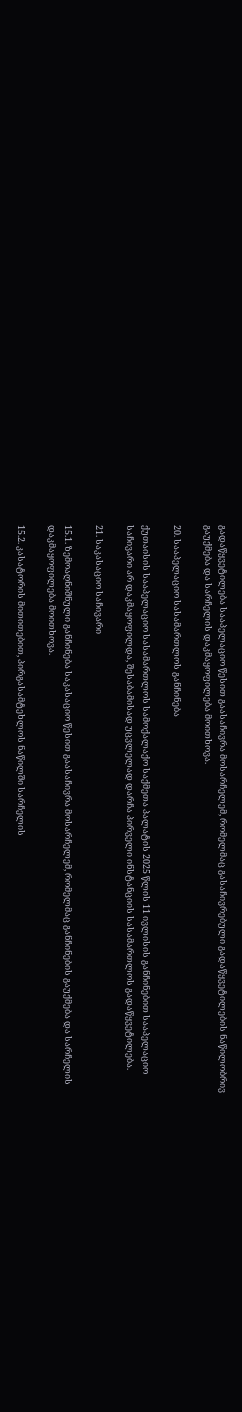გადაწყვეტილება სააპელაციო წესით გაასაჩივრა მოსარჩელემ, რომელმაც გასაჩივრებული გადაწყვეტილების ნაწილობრივ გაუქმება და სარჩელის დაკმაყოფილება მოითხოვა.

20. სააპელაციო სასამართლოს განჩინება

ქუთაისის სააპელაციო სასამართლოს სამოქალაქო საქმეთა პალატის 2025 წლის 11 ივლისის განჩინებით სააპელაციო საჩივარი არ დაკმაყოფილდა, შესაბამისად უცვლელად დარჩა პირველი ინსტანციის სასამართლოს გადაწყვეტილება.

21. საკასაციო საჩივარი

15.1. ზემოაღნიშნული განჩინება საკასაციო წესით გაასაჩივრა მოსარჩელემ, რომელმაც განჩინების გაუქმება და სარჩელის დაკმაყოფილება მოითხოვა.

15.2. კასატორის მითითებით, პირგასამტეხლოს ნაწილში სარჩელის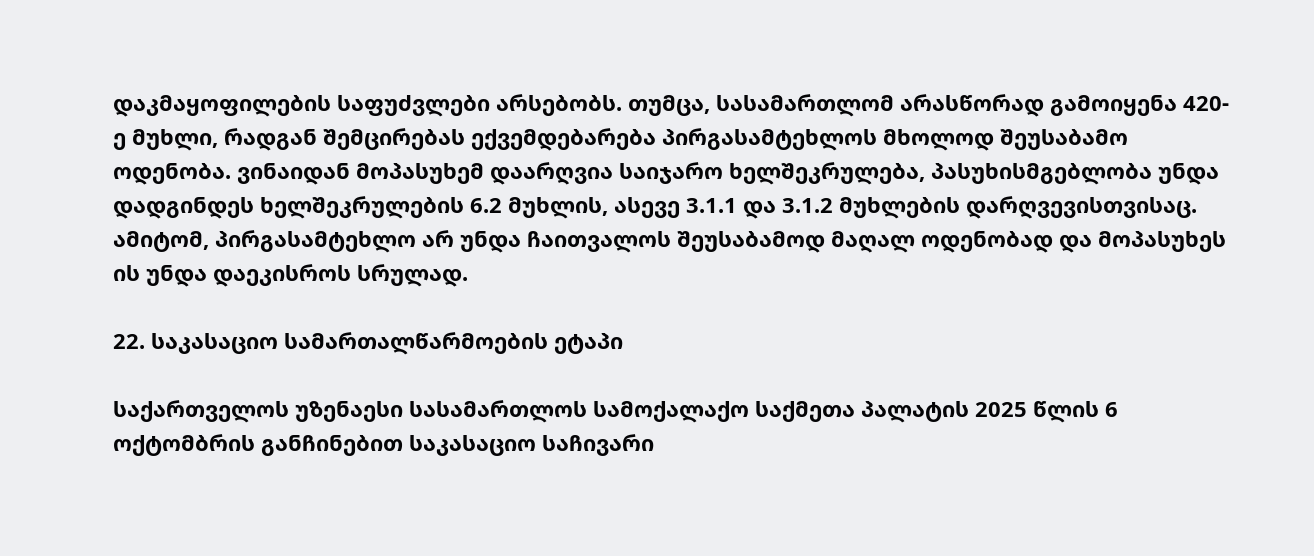დაკმაყოფილების საფუძვლები არსებობს. თუმცა, სასამართლომ არასწორად გამოიყენა 420-ე მუხლი, რადგან შემცირებას ექვემდებარება პირგასამტეხლოს მხოლოდ შეუსაბამო ოდენობა. ვინაიდან მოპასუხემ დაარღვია საიჯარო ხელშეკრულება, პასუხისმგებლობა უნდა დადგინდეს ხელშეკრულების 6.2 მუხლის, ასევე 3.1.1 და 3.1.2 მუხლების დარღვევისთვისაც. ამიტომ, პირგასამტეხლო არ უნდა ჩაითვალოს შეუსაბამოდ მაღალ ოდენობად და მოპასუხეს ის უნდა დაეკისროს სრულად.

22. საკასაციო სამართალწარმოების ეტაპი

საქართველოს უზენაესი სასამართლოს სამოქალაქო საქმეთა პალატის 2025 წლის 6 ოქტომბრის განჩინებით საკასაციო საჩივარი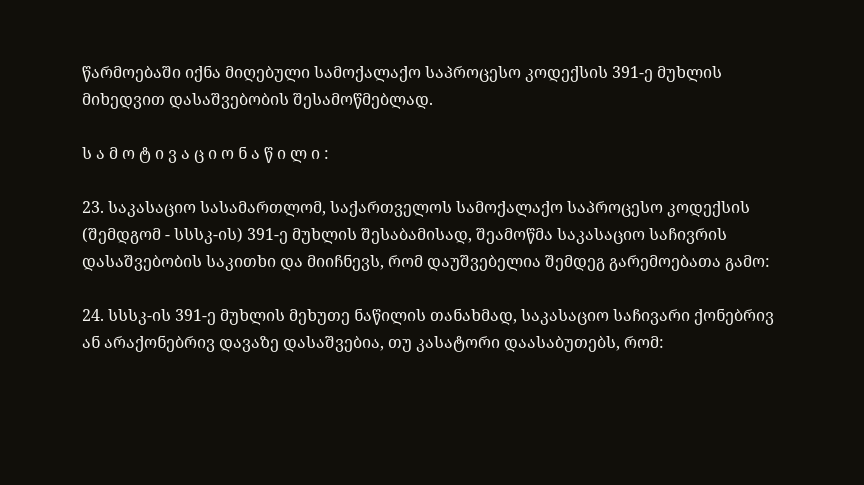წარმოებაში იქნა მიღებული სამოქალაქო საპროცესო კოდექსის 391-ე მუხლის მიხედვით დასაშვებობის შესამოწმებლად.

ს ა მ ო ტ ი ვ ა ც ი ო ნ ა წ ი ლ ი :

23. საკასაციო სასამართლომ, საქართველოს სამოქალაქო საპროცესო კოდექსის (შემდგომ - სსსკ-ის) 391-ე მუხლის შესაბამისად, შეამოწმა საკასაციო საჩივრის დასაშვებობის საკითხი და მიიჩნევს, რომ დაუშვებელია შემდეგ გარემოებათა გამო:

24. სსსკ-ის 391-ე მუხლის მეხუთე ნაწილის თანახმად, საკასაციო საჩივარი ქონებრივ ან არაქონებრივ დავაზე დასაშვებია, თუ კასატორი დაასაბუთებს, რომ: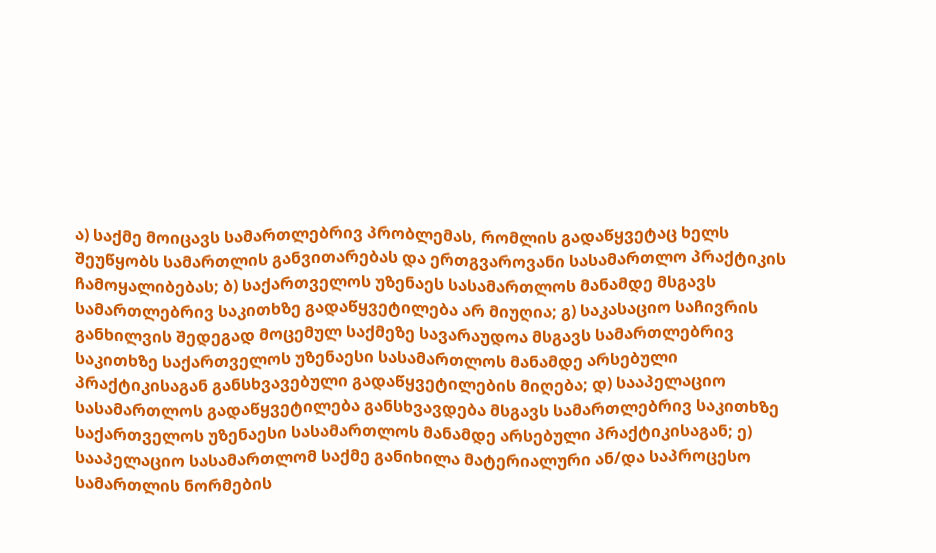ა) საქმე მოიცავს სამართლებრივ პრობლემას, რომლის გადაწყვეტაც ხელს შეუწყობს სამართლის განვითარებას და ერთგვაროვანი სასამართლო პრაქტიკის ჩამოყალიბებას; ბ) საქართველოს უზენაეს სასამართლოს მანამდე მსგავს სამართლებრივ საკითხზე გადაწყვეტილება არ მიუღია; გ) საკასაციო საჩივრის განხილვის შედეგად მოცემულ საქმეზე სავარაუდოა მსგავს სამართლებრივ საკითხზე საქართველოს უზენაესი სასამართლოს მანამდე არსებული პრაქტიკისაგან განსხვავებული გადაწყვეტილების მიღება; დ) სააპელაციო სასამართლოს გადაწყვეტილება განსხვავდება მსგავს სამართლებრივ საკითხზე საქართველოს უზენაესი სასამართლოს მანამდე არსებული პრაქტიკისაგან; ე) სააპელაციო სასამართლომ საქმე განიხილა მატერიალური ან/და საპროცესო სამართლის ნორმების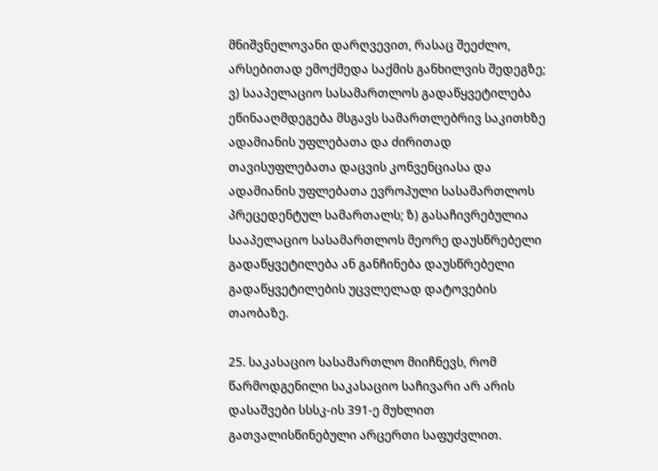მნიშვნელოვანი დარღვევით, რასაც შეეძლო, არსებითად ემოქმედა საქმის განხილვის შედეგზე; ვ) სააპელაციო სასამართლოს გადაწყვეტილება ეწინააღმდეგება მსგავს სამართლებრივ საკითხზე ადამიანის უფლებათა და ძირითად თავისუფლებათა დაცვის კონვენციასა და ადამიანის უფლებათა ევროპული სასამართლოს პრეცედენტულ სამართალს; ზ) გასაჩივრებულია სააპელაციო სასამართლოს მეორე დაუსწრებელი გადაწყვეტილება ან განჩინება დაუსწრებელი გადაწყვეტილების უცვლელად დატოვების თაობაზე.

25. საკასაციო სასამართლო მიიჩნევს, რომ წარმოდგენილი საკასაციო საჩივარი არ არის დასაშვები სსსკ-ის 391-ე მუხლით გათვალისწინებული არცერთი საფუძვლით.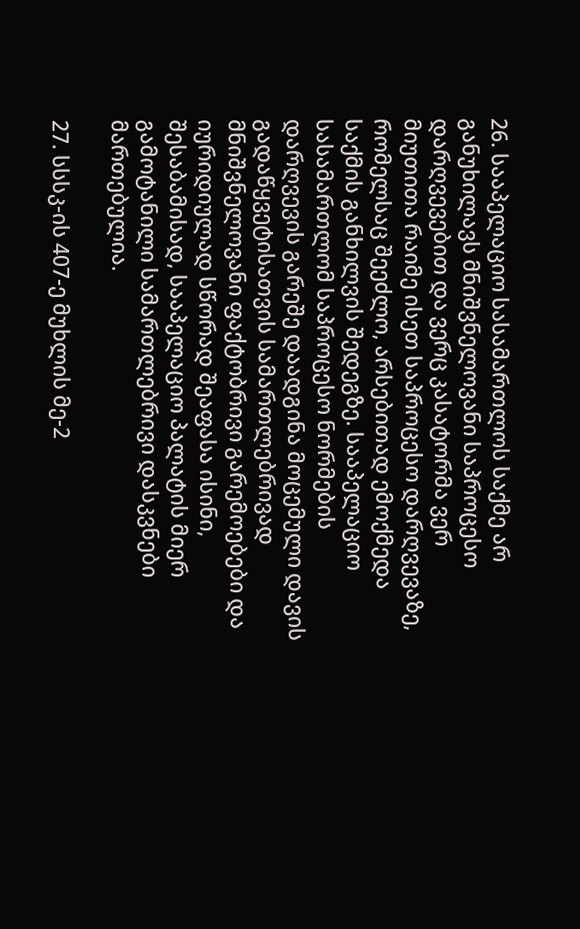26. სააპელაციო სასამართლოს საქმე არ განუხილავს მნიშვნელოვანი საპროცესო დარღვევებით და ვერც კასატორმა ვერ მიუთითა რაიმე ისეთ საპროცესო დარღვევაზე, რომელსაც შეეძლო, არსებითად ემოქმედა საქმის განხილვის შედეგზე. სააპელაციო სასამართლომ საპროცესო ნორმების დარღვევის გარეშე დაადგინა მოცემული დავის გადაწყვეტისათვის სამართლებრივად მნიშვნელოვანი ფაქტობრივი გარემოებები და იურიდიულად სწორად შეაფასა ისინი, შესაბამისად, სააპელაციო პალატის მიერ გამოტანილი სამართლებრივი დასკვნები მართებულია.

27. სსსკ-ის 407-ე მუხლის მე-2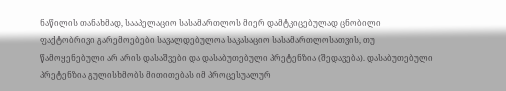ნაწილის თანახმად, სააპელაციო სასამართლოს მიერ დამტკიცებულად ცნობილი ფაქტობრივი გარემოებები სავალდებულოა საკასაციო სასამართლოსათვის, თუ წამოყენებული არ არის დასაშვები და დასაბუთებული პრეტენზია (შედავება). დასაბუთებული პრეტენზია გულისხმობს მითითებას იმ პროცესუალურ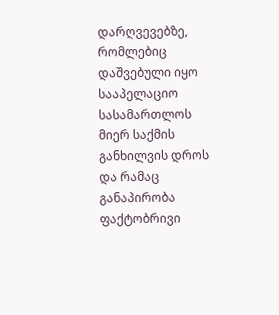დარღვევებზე, რომლებიც დაშვებული იყო სააპელაციო სასამართლოს მიერ საქმის განხილვის დროს და რამაც განაპირობა ფაქტობრივი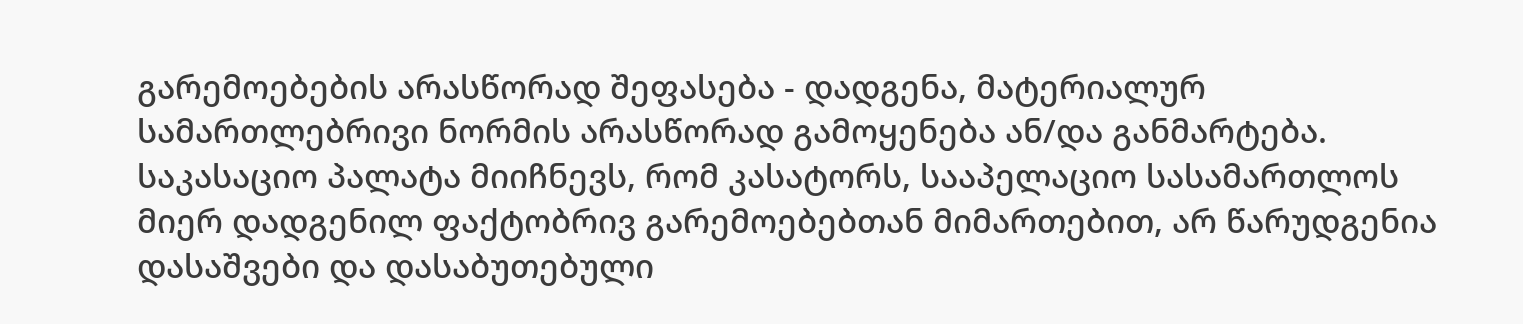გარემოებების არასწორად შეფასება - დადგენა, მატერიალურ სამართლებრივი ნორმის არასწორად გამოყენება ან/და განმარტება. საკასაციო პალატა მიიჩნევს, რომ კასატორს, სააპელაციო სასამართლოს მიერ დადგენილ ფაქტობრივ გარემოებებთან მიმართებით, არ წარუდგენია დასაშვები და დასაბუთებული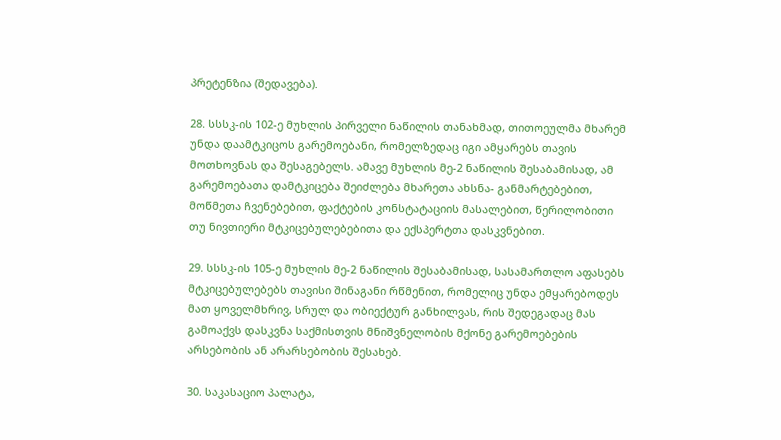პრეტენზია (შედავება).

28. სსსკ-ის 102-ე მუხლის პირველი ნაწილის თანახმად, თითოეულმა მხარემ უნდა დაამტკიცოს გარემოებანი, რომელზედაც იგი ამყარებს თავის მოთხოვნას და შესაგებელს. ამავე მუხლის მე-2 ნაწილის შესაბამისად, ამ გარემოებათა დამტკიცება შეიძლება მხარეთა ახსნა- განმარტებებით, მოწმეთა ჩვენებებით, ფაქტების კონსტატაციის მასალებით, წერილობითი თუ ნივთიერი მტკიცებულებებითა და ექსპერტთა დასკვნებით.

29. სსსკ-ის 105-ე მუხლის მე-2 ნაწილის შესაბამისად, სასამართლო აფასებს მტკიცებულებებს თავისი შინაგანი რწმენით, რომელიც უნდა ემყარებოდეს მათ ყოველმხრივ, სრულ და ობიექტურ განხილვას, რის შედეგადაც მას გამოაქვს დასკვნა საქმისთვის მნიშვნელობის მქონე გარემოებების არსებობის ან არარსებობის შესახებ.

30. საკასაციო პალატა,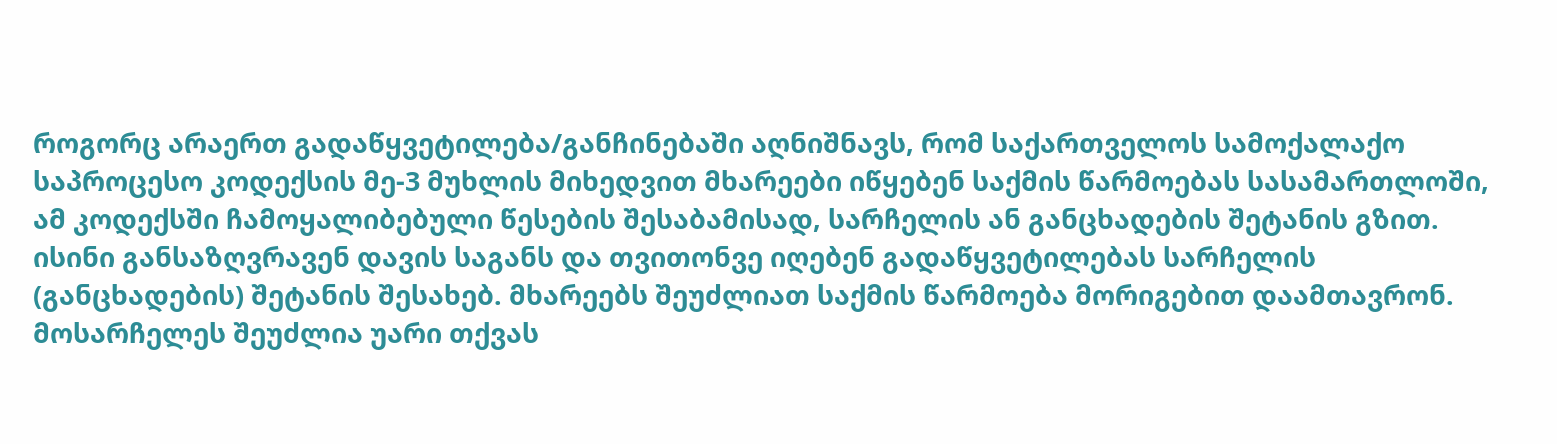როგორც არაერთ გადაწყვეტილება/განჩინებაში აღნიშნავს, რომ საქართველოს სამოქალაქო საპროცესო კოდექსის მე-3 მუხლის მიხედვით მხარეები იწყებენ საქმის წარმოებას სასამართლოში, ამ კოდექსში ჩამოყალიბებული წესების შესაბამისად, სარჩელის ან განცხადების შეტანის გზით. ისინი განსაზღვრავენ დავის საგანს და თვითონვე იღებენ გადაწყვეტილებას სარჩელის (განცხადების) შეტანის შესახებ. მხარეებს შეუძლიათ საქმის წარმოება მორიგებით დაამთავრონ. მოსარჩელეს შეუძლია უარი თქვას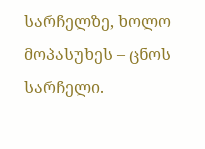სარჩელზე, ხოლო მოპასუხეს – ცნოს სარჩელი.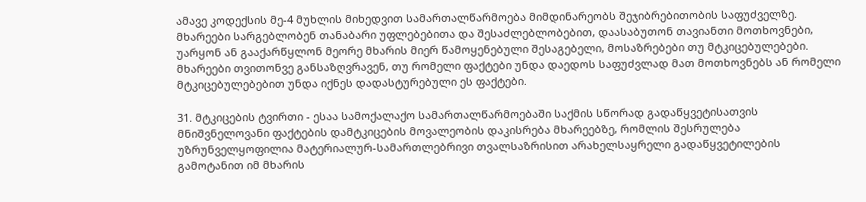ამავე კოდექსის მე-4 მუხლის მიხედვით სამართალწარმოება მიმდინარეობს შეჯიბრებითობის საფუძველზე. მხარეები სარგებლობენ თანაბარი უფლებებითა და შესაძლებლობებით, დაასაბუთონ თავიანთი მოთხოვნები, უარყონ ან გააქარწყლონ მეორე მხარის მიერ წამოყენებული შესაგებელი, მოსაზრებები თუ მტკიცებულებები. მხარეები თვითონვე განსაზღვრავენ, თუ რომელი ფაქტები უნდა დაედოს საფუძვლად მათ მოთხოვნებს ან რომელი მტკიცებულებებით უნდა იქნეს დადასტურებული ეს ფაქტები.

31. მტკიცების ტვირთი - ესაა სამოქალაქო სამართალწარმოებაში საქმის სწორად გადაწყვეტისათვის მნიშვნელოვანი ფაქტების დამტკიცების მოვალეობის დაკისრება მხარეებზე, რომლის შესრულება უზრუნველყოფილია მატერიალურ-სამართლებრივი თვალსაზრისით არახელსაყრელი გადაწყვეტილების გამოტანით იმ მხარის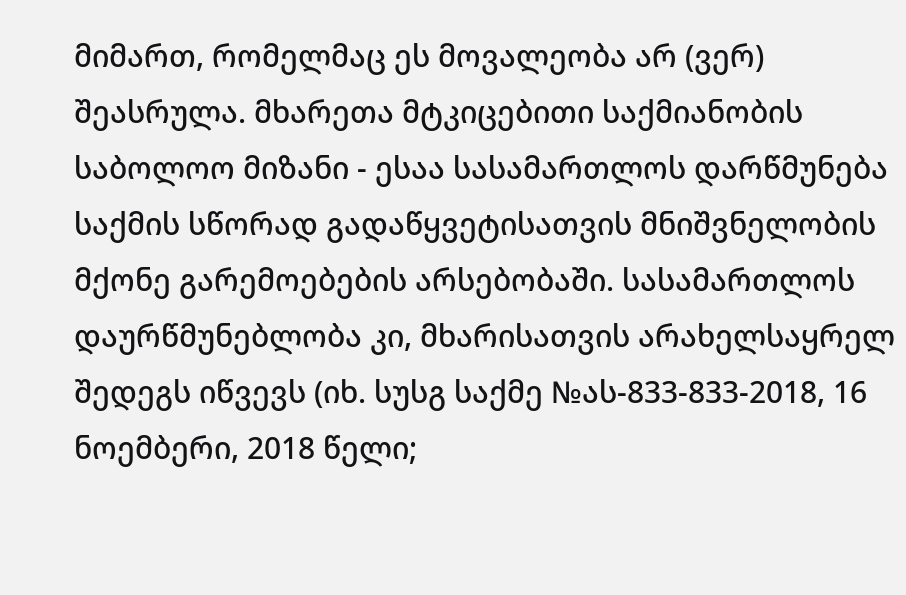მიმართ, რომელმაც ეს მოვალეობა არ (ვერ) შეასრულა. მხარეთა მტკიცებითი საქმიანობის საბოლოო მიზანი - ესაა სასამართლოს დარწმუნება საქმის სწორად გადაწყვეტისათვის მნიშვნელობის მქონე გარემოებების არსებობაში. სასამართლოს დაურწმუნებლობა კი, მხარისათვის არახელსაყრელ შედეგს იწვევს (იხ. სუსგ საქმე №ას-833-833-2018, 16 ნოემბერი, 2018 წელი;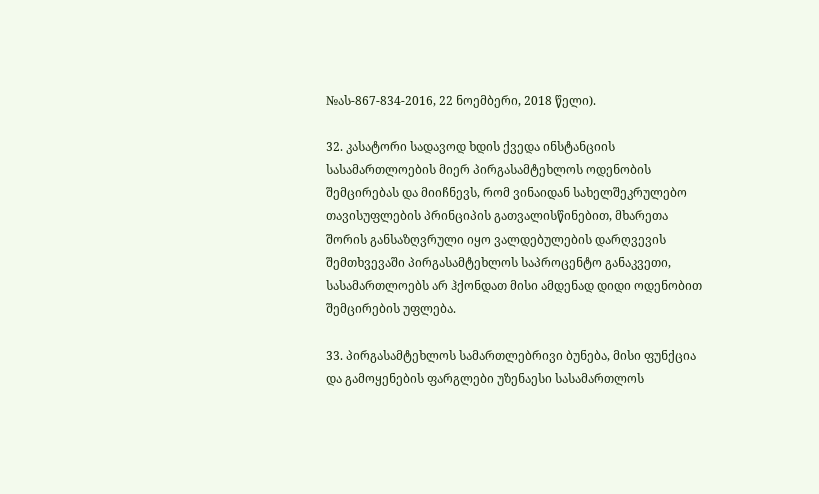№ას-867-834-2016, 22 ნოემბერი, 2018 წელი).

32. კასატორი სადავოდ ხდის ქვედა ინსტანციის სასამართლოების მიერ პირგასამტეხლოს ოდენობის შემცირებას და მიიჩნევს, რომ ვინაიდან სახელშეკრულებო თავისუფლების პრინციპის გათვალისწინებით, მხარეთა შორის განსაზღვრული იყო ვალდებულების დარღვევის შემთხვევაში პირგასამტეხლოს საპროცენტო განაკვეთი, სასამართლოებს არ ჰქონდათ მისი ამდენად დიდი ოდენობით შემცირების უფლება.

33. პირგასამტეხლოს სამართლებრივი ბუნება, მისი ფუნქცია და გამოყენების ფარგლები უზენაესი სასამართლოს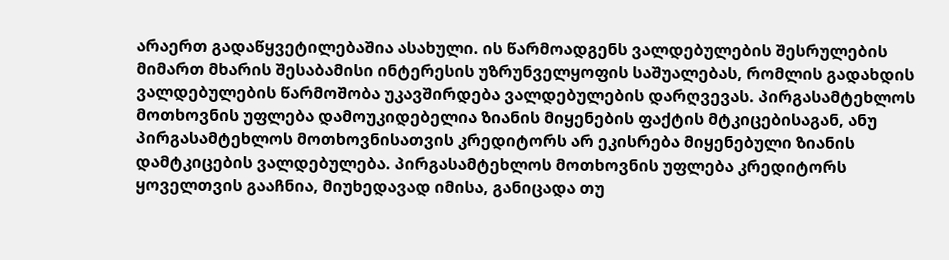არაერთ გადაწყვეტილებაშია ასახული. ის წარმოადგენს ვალდებულების შესრულების მიმართ მხარის შესაბამისი ინტერესის უზრუნველყოფის საშუალებას, რომლის გადახდის ვალდებულების წარმოშობა უკავშირდება ვალდებულების დარღვევას. პირგასამტეხლოს მოთხოვნის უფლება დამოუკიდებელია ზიანის მიყენების ფაქტის მტკიცებისაგან, ანუ პირგასამტეხლოს მოთხოვნისათვის კრედიტორს არ ეკისრება მიყენებული ზიანის დამტკიცების ვალდებულება. პირგასამტეხლოს მოთხოვნის უფლება კრედიტორს ყოველთვის გააჩნია, მიუხედავად იმისა, განიცადა თუ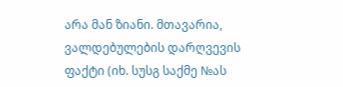არა მან ზიანი. მთავარია, ვალდებულების დარღვევის ფაქტი (იხ. სუსგ საქმე №ას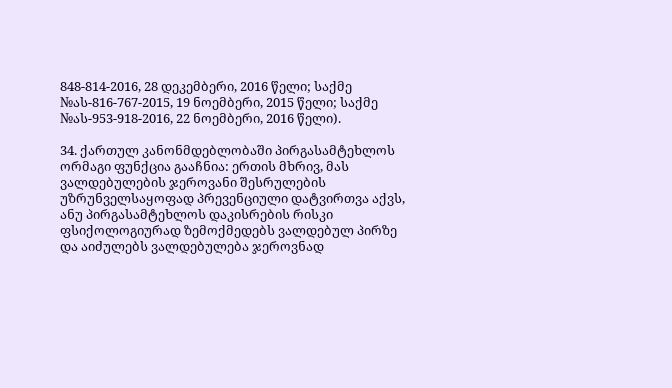848-814-2016, 28 დეკემბერი, 2016 წელი; საქმე №ას-816-767-2015, 19 ნოემბერი, 2015 წელი; საქმე №ას-953-918-2016, 22 ნოემბერი, 2016 წელი).

34. ქართულ კანონმდებლობაში პირგასამტეხლოს ორმაგი ფუნქცია გააჩნია: ერთის მხრივ, მას ვალდებულების ჯეროვანი შესრულების უზრუნველსაყოფად პრევენციული დატვირთვა აქვს, ანუ პირგასამტეხლოს დაკისრების რისკი ფსიქოლოგიურად ზემოქმედებს ვალდებულ პირზე და აიძულებს ვალდებულება ჯეროვნად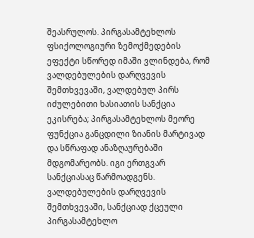შეასრულოს. პირგასამტეხლოს ფსიქოლოგიური ზემოქმედების ეფექტი სწორედ იმაში ვლინდება, რომ ვალდებულების დარღვევის შემთხვევაში, ვალდებულ პირს იძულებითი ხასიათის სანქცია ეკისრება; პირგასამტეხლოს მეორე ფუნქცია განცდილი ზიანის მარტივად და სწრაფად ანაზღაურებაში მდგომარეობს. იგი ერთგვარ სანქციასაც წარმოადგენს. ვალდებულების დარღვევის შემთხვევაში, სანქციად ქცეული პირგასამტეხლო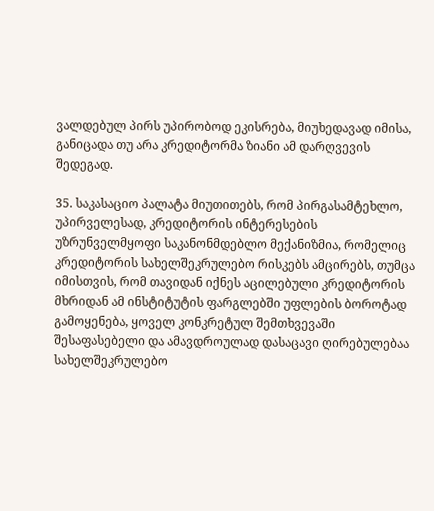ვალდებულ პირს უპირობოდ ეკისრება, მიუხედავად იმისა, განიცადა თუ არა კრედიტორმა ზიანი ამ დარღვევის შედეგად.

35. საკასაციო პალატა მიუთითებს, რომ პირგასამტეხლო, უპირველესად, კრედიტორის ინტერესების უზრუნველმყოფი საკანონმდებლო მექანიზმია, რომელიც კრედიტორის სახელშეკრულებო რისკებს ამცირებს, თუმცა იმისთვის, რომ თავიდან იქნეს აცილებული კრედიტორის მხრიდან ამ ინსტიტუტის ფარგლებში უფლების ბოროტად გამოყენება, ყოველ კონკრეტულ შემთხვევაში შესაფასებელი და ამავდროულად დასაცავი ღირებულებაა სახელშეკრულებო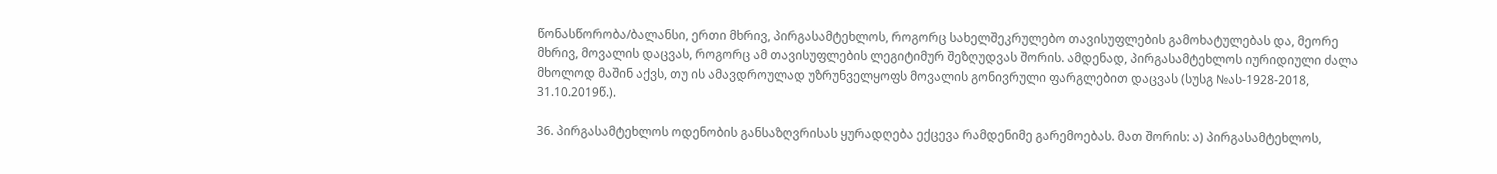წონასწორობა/ბალანსი, ერთი მხრივ, პირგასამტეხლოს, როგორც სახელშეკრულებო თავისუფლების გამოხატულებას და, მეორე მხრივ, მოვალის დაცვას, როგორც ამ თავისუფლების ლეგიტიმურ შეზღუდვას შორის. ამდენად, პირგასამტეხლოს იურიდიული ძალა მხოლოდ მაშინ აქვს, თუ ის ამავდროულად უზრუნველყოფს მოვალის გონივრული ფარგლებით დაცვას (სუსგ №ას-1928-2018, 31.10.2019წ.).

36. პირგასამტეხლოს ოდენობის განსაზღვრისას ყურადღება ექცევა რამდენიმე გარემოებას. მათ შორის: ა) პირგასამტეხლოს,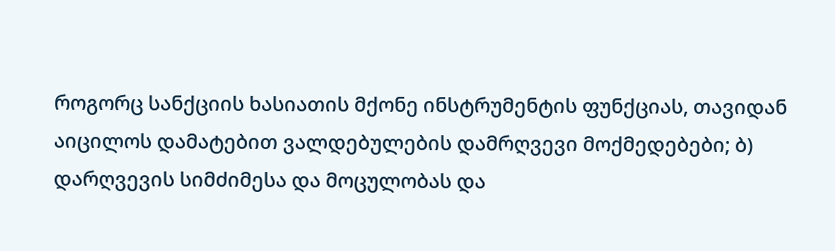როგორც სანქციის ხასიათის მქონე ინსტრუმენტის ფუნქციას, თავიდან აიცილოს დამატებით ვალდებულების დამრღვევი მოქმედებები; ბ) დარღვევის სიმძიმესა და მოცულობას და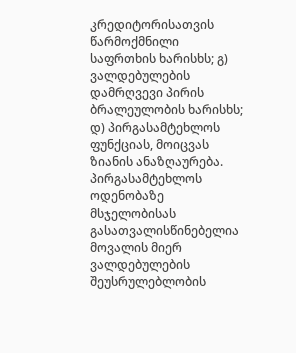კრედიტორისათვის წარმოქმნილი საფრთხის ხარისხს; გ) ვალდებულების დამრღვევი პირის ბრალეულობის ხარისხს; დ) პირგასამტეხლოს ფუნქციას, მოიცვას ზიანის ანაზღაურება. პირგასამტეხლოს ოდენობაზე მსჯელობისას გასათვალისწინებელია მოვალის მიერ ვალდებულების შეუსრულებლობის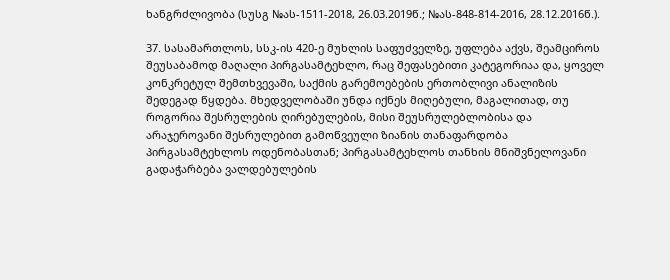ხანგრძლივობა (სუსგ №ას-1511-2018, 26.03.2019წ.; №ას-848-814-2016, 28.12.2016წ.).

37. სასამართლოს, სსკ-ის 420-ე მუხლის საფუძველზე, უფლება აქვს, შეამციროს შეუსაბამოდ მაღალი პირგასამტეხლო, რაც შეფასებითი კატეგორიაა და, ყოველ კონკრეტულ შემთხვევაში, საქმის გარემოებების ერთობლივი ანალიზის შედეგად წყდება. მხედველობაში უნდა იქნეს მიღებული, მაგალითად, თუ როგორია შესრულების ღირებულების, მისი შეუსრულებლობისა და არაჯეროვანი შესრულებით გამოწვეული ზიანის თანაფარდობა პირგასამტეხლოს ოდენობასთან; პირგასამტეხლოს თანხის მნიშვნელოვანი გადაჭარბება ვალდებულების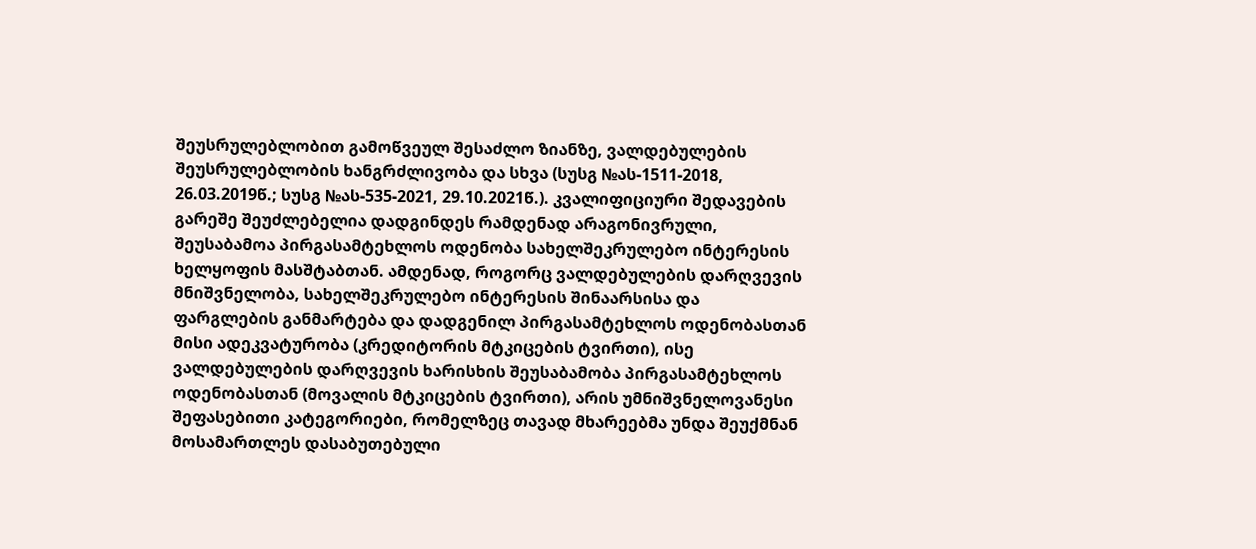შეუსრულებლობით გამოწვეულ შესაძლო ზიანზე, ვალდებულების შეუსრულებლობის ხანგრძლივობა და სხვა (სუსგ №ას-1511-2018, 26.03.2019წ.; სუსგ №ას-535-2021, 29.10.2021წ.). კვალიფიციური შედავების გარეშე შეუძლებელია დადგინდეს რამდენად არაგონივრული, შეუსაბამოა პირგასამტეხლოს ოდენობა სახელშეკრულებო ინტერესის ხელყოფის მასშტაბთან. ამდენად, როგორც ვალდებულების დარღვევის მნიშვნელობა, სახელშეკრულებო ინტერესის შინაარსისა და ფარგლების განმარტება და დადგენილ პირგასამტეხლოს ოდენობასთან მისი ადეკვატურობა (კრედიტორის მტკიცების ტვირთი), ისე ვალდებულების დარღვევის ხარისხის შეუსაბამობა პირგასამტეხლოს ოდენობასთან (მოვალის მტკიცების ტვირთი), არის უმნიშვნელოვანესი შეფასებითი კატეგორიები, რომელზეც თავად მხარეებმა უნდა შეუქმნან მოსამართლეს დასაბუთებული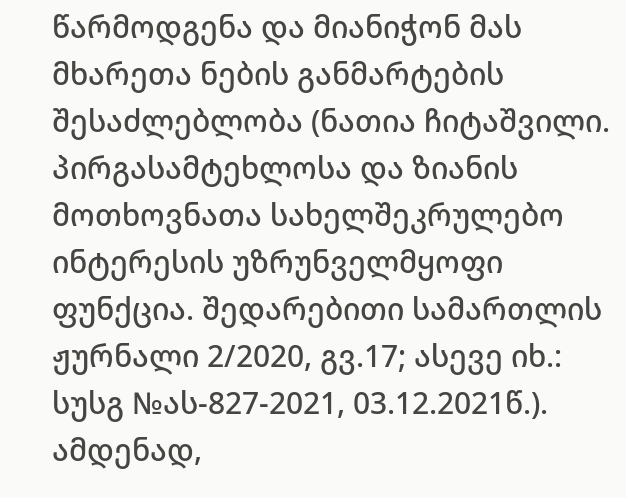წარმოდგენა და მიანიჭონ მას მხარეთა ნების განმარტების შესაძლებლობა (ნათია ჩიტაშვილი. პირგასამტეხლოსა და ზიანის მოთხოვნათა სახელშეკრულებო ინტერესის უზრუნველმყოფი ფუნქცია. შედარებითი სამართლის ჟურნალი 2/2020, გვ.17; ასევე იხ.: სუსგ №ას-827-2021, 03.12.2021წ.). ამდენად,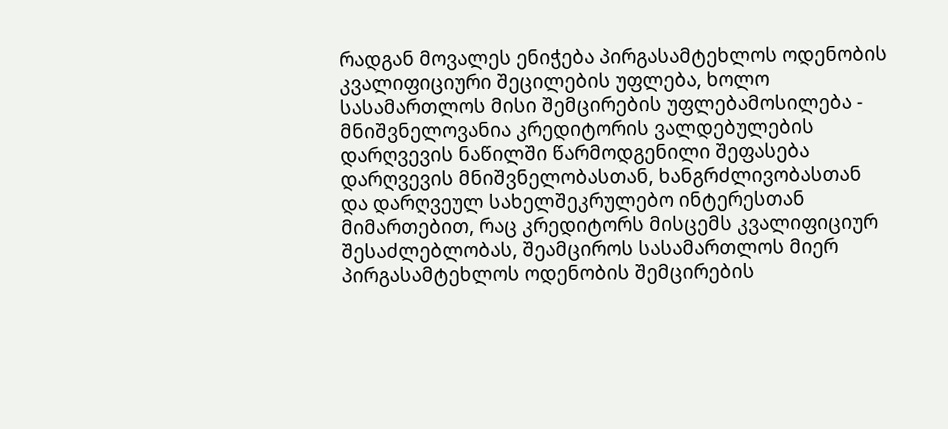რადგან მოვალეს ენიჭება პირგასამტეხლოს ოდენობის კვალიფიციური შეცილების უფლება, ხოლო სასამართლოს მისი შემცირების უფლებამოსილება - მნიშვნელოვანია კრედიტორის ვალდებულების დარღვევის ნაწილში წარმოდგენილი შეფასება დარღვევის მნიშვნელობასთან, ხანგრძლივობასთან და დარღვეულ სახელშეკრულებო ინტერესთან მიმართებით, რაც კრედიტორს მისცემს კვალიფიციურ შესაძლებლობას, შეამციროს სასამართლოს მიერ პირგასამტეხლოს ოდენობის შემცირების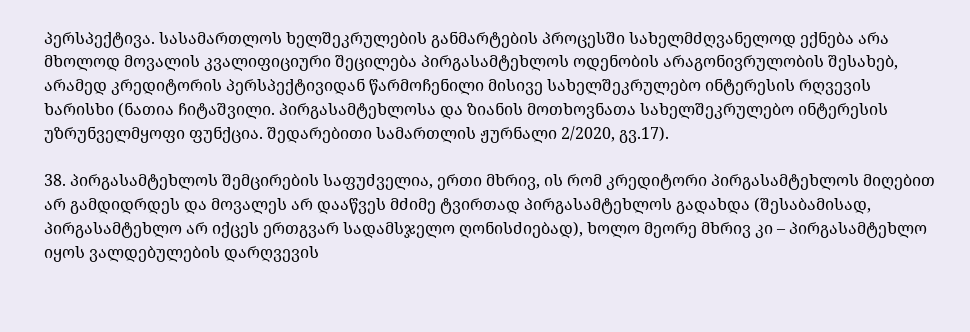პერსპექტივა. სასამართლოს ხელშეკრულების განმარტების პროცესში სახელმძღვანელოდ ექნება არა მხოლოდ მოვალის კვალიფიციური შეცილება პირგასამტეხლოს ოდენობის არაგონივრულობის შესახებ, არამედ კრედიტორის პერსპექტივიდან წარმოჩენილი მისივე სახელშეკრულებო ინტერესის რღვევის ხარისხი (ნათია ჩიტაშვილი. პირგასამტეხლოსა და ზიანის მოთხოვნათა სახელშეკრულებო ინტერესის უზრუნველმყოფი ფუნქცია. შედარებითი სამართლის ჟურნალი 2/2020, გვ.17).

38. პირგასამტეხლოს შემცირების საფუძველია, ერთი მხრივ, ის რომ კრედიტორი პირგასამტეხლოს მიღებით არ გამდიდრდეს და მოვალეს არ დააწვეს მძიმე ტვირთად პირგასამტეხლოს გადახდა (შესაბამისად, პირგასამტეხლო არ იქცეს ერთგვარ სადამსჯელო ღონისძიებად), ხოლო მეორე მხრივ კი – პირგასამტეხლო იყოს ვალდებულების დარღვევის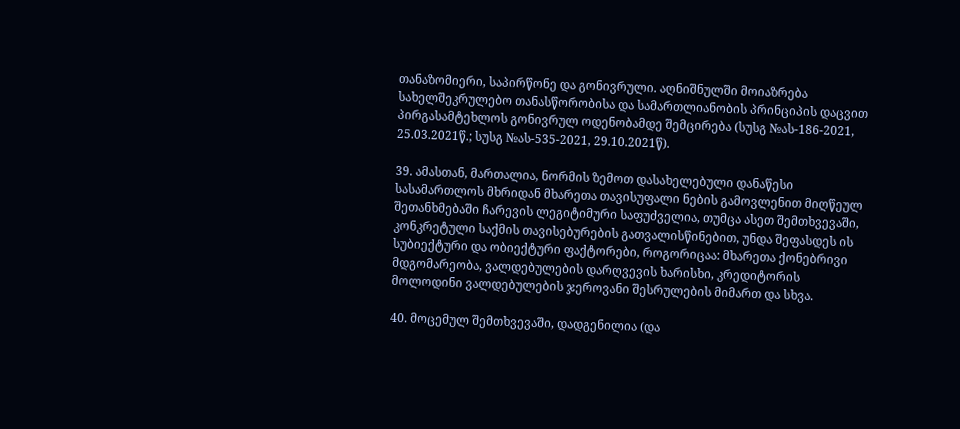თანაზომიერი, საპირწონე და გონივრული. აღნიშნულში მოიაზრება სახელშეკრულებო თანასწორობისა და სამართლიანობის პრინციპის დაცვით პირგასამტეხლოს გონივრულ ოდენობამდე შემცირება (სუსგ №ას-186-2021, 25.03.2021წ.; სუსგ №ას-535-2021, 29.10.2021წ).

39. ამასთან, მართალია, ნორმის ზემოთ დასახელებული დანაწესი სასამართლოს მხრიდან მხარეთა თავისუფალი ნების გამოვლენით მიღწეულ შეთანხმებაში ჩარევის ლეგიტიმური საფუძველია, თუმცა ასეთ შემთხვევაში, კონკრეტული საქმის თავისებურების გათვალისწინებით, უნდა შეფასდეს ის სუბიექტური და ობიექტური ფაქტორები, როგორიცაა: მხარეთა ქონებრივი მდგომარეობა, ვალდებულების დარღვევის ხარისხი, კრედიტორის მოლოდინი ვალდებულების ჯეროვანი შესრულების მიმართ და სხვა.

40. მოცემულ შემთხვევაში, დადგენილია (და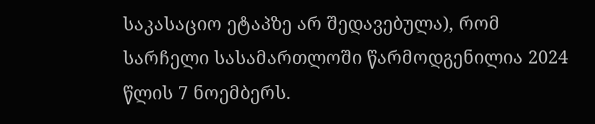საკასაციო ეტაპზე არ შედავებულა), რომ სარჩელი სასამართლოში წარმოდგენილია 2024 წლის 7 ნოემბერს.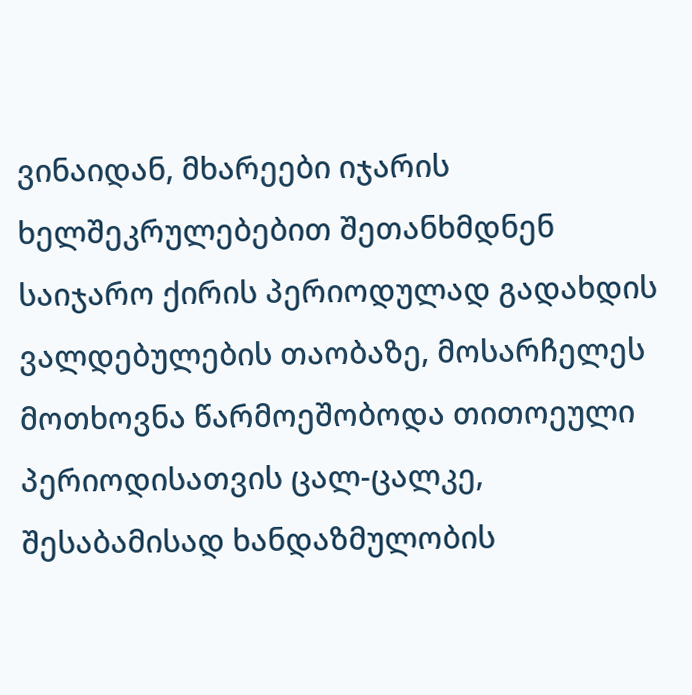ვინაიდან, მხარეები იჯარის ხელშეკრულებებით შეთანხმდნენ საიჯარო ქირის პერიოდულად გადახდის ვალდებულების თაობაზე, მოსარჩელეს მოთხოვნა წარმოეშობოდა თითოეული პერიოდისათვის ცალ-ცალკე, შესაბამისად ხანდაზმულობის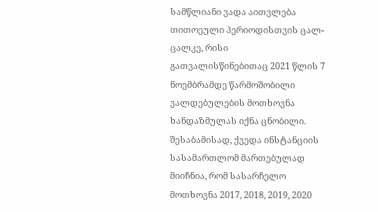სამწლიანი ვადა აითვლება თითოეული პერიოდისთვის ცალ-ცალკე, რისი გათვალისწინებითაც 2021 წლის 7 ნოემბრამდე წარმოშობილი ვალდებულების მოთხოვნა ხანდაზმულას იქნა ცნობილი. შესაბამისად, ქვედა ინსტანციის სასამართლომ მართებულად მიიჩნია, რომ სასარჩელო მოთხოვნა 2017, 2018, 2019, 2020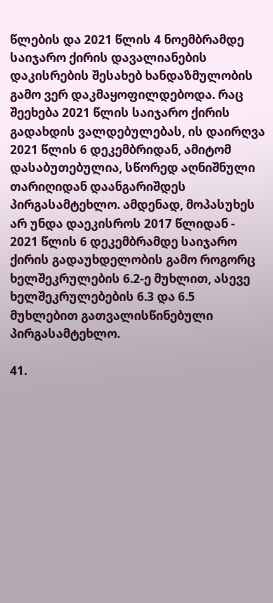წლების და 2021 წლის 4 ნოემბრამდე საიჯარო ქირის დავალიანების დაკისრების შესახებ ხანდაზმულობის გამო ვერ დაკმაყოფილდებოდა. რაც შეეხება 2021 წლის საიჯარო ქირის გადახდის ვალდებულებას, ის დაირღვა 2021 წლის 6 დეკემბრიდან, ამიტომ დასაბუთებულია, სწორედ აღნიშნული თარიღიდან დაანგარიშდეს პირგასამტეხლო. ამდენად, მოპასუხეს არ უნდა დაეკისროს 2017 წლიდან - 2021 წლის 6 დეკემბრამდე საიჯარო ქირის გადაუხდელობის გამო როგორც ხელშეკრულების 6.2-ე მუხლით, ასევე ხელშეკრულებების 6.3 და 6.5 მუხლებით გათვალისწინებული პირგასამტეხლო.

41.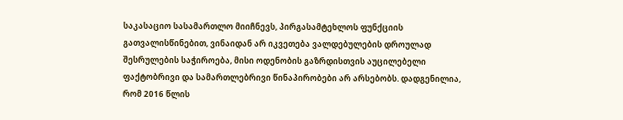საკასაციო სასამართლო მიიჩნევს, პირგასამტეხლოს ფუნქციის გათვალისწინებით, ვინაიდან არ იკვეთება ვალდებულების დროულად შესრულების საჭიროება, მისი ოდენობის გაზრდისთვის აუცილებელი ფაქტობრივი და სამართლებრივი წინაპირობები არ არსებობს. დადგენილია, რომ 2016 წლის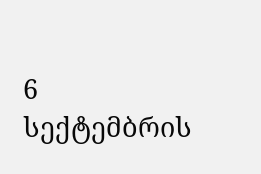6 სექტემბრის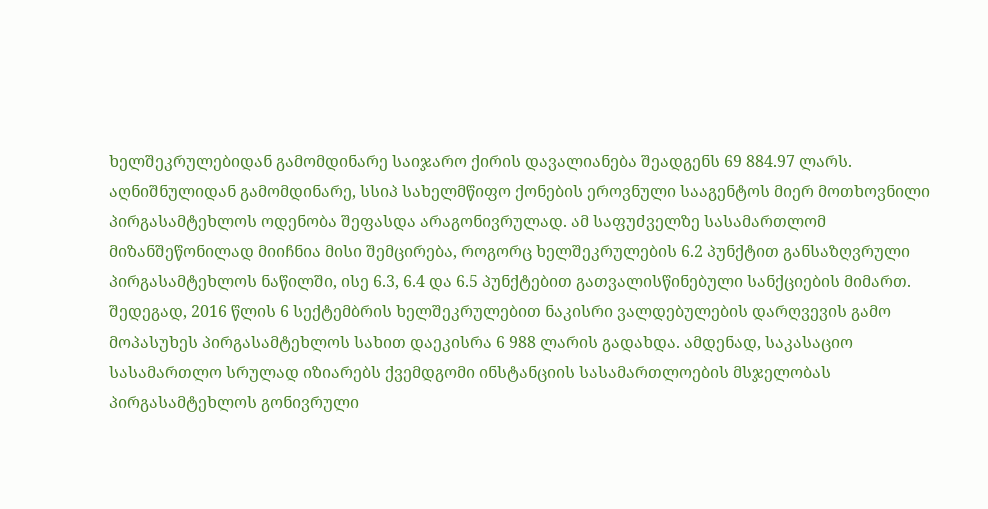ხელშეკრულებიდან გამომდინარე საიჯარო ქირის დავალიანება შეადგენს 69 884.97 ლარს. აღნიშნულიდან გამომდინარე, სსიპ სახელმწიფო ქონების ეროვნული სააგენტოს მიერ მოთხოვნილი პირგასამტეხლოს ოდენობა შეფასდა არაგონივრულად. ამ საფუძველზე სასამართლომ მიზანშეწონილად მიიჩნია მისი შემცირება, როგორც ხელშეკრულების 6.2 პუნქტით განსაზღვრული პირგასამტეხლოს ნაწილში, ისე 6.3, 6.4 და 6.5 პუნქტებით გათვალისწინებული სანქციების მიმართ. შედეგად, 2016 წლის 6 სექტემბრის ხელშეკრულებით ნაკისრი ვალდებულების დარღვევის გამო მოპასუხეს პირგასამტეხლოს სახით დაეკისრა 6 988 ლარის გადახდა. ამდენად, საკასაციო სასამართლო სრულად იზიარებს ქვემდგომი ინსტანციის სასამართლოების მსჯელობას პირგასამტეხლოს გონივრული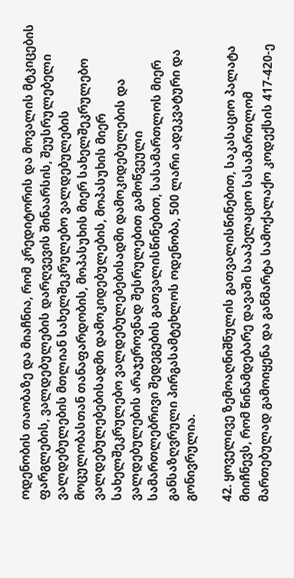ოდენობის თაობაზე და მიაჩნია, რომ კრედიტორის და მოვალის მტკიცების ფარგლების, ვალდებულების დარღვევის შინაარსის, შეუსრულებელი ვალდებულების მთლიან სახელშეკრულებო ვალდებულების მოცულობასთან თანაფარდობის, მოპასუხის მიერ სახელშეკრულებო ვალდებულებებისადმი დამოკიდებულების, მოპასუხის მიერ სახელშეკრულებო ვალდებულებებისადმი დამოკიდებულების და ვალდებულების არაჯეროვნად შესრულებით გამოწვეული სამართლებრივი შედეგების გათვალისწინებით, სასამართლოს მიერ განსაზღვრული პირგასამტეხლოს ოდენობა, 500 ლარი ადეკვატური და გონივრულია.

42. ყოველივე ზემოაღნიშნულის გათვალისწინებით, საკასაციო პალატა მიიჩნევს, რომ წინამდებარე დავაში სააპელაციო სასამართლომ მართებულად გამოიყენა და განმარტა სამოქალაქო კოდექსის 417-420-ე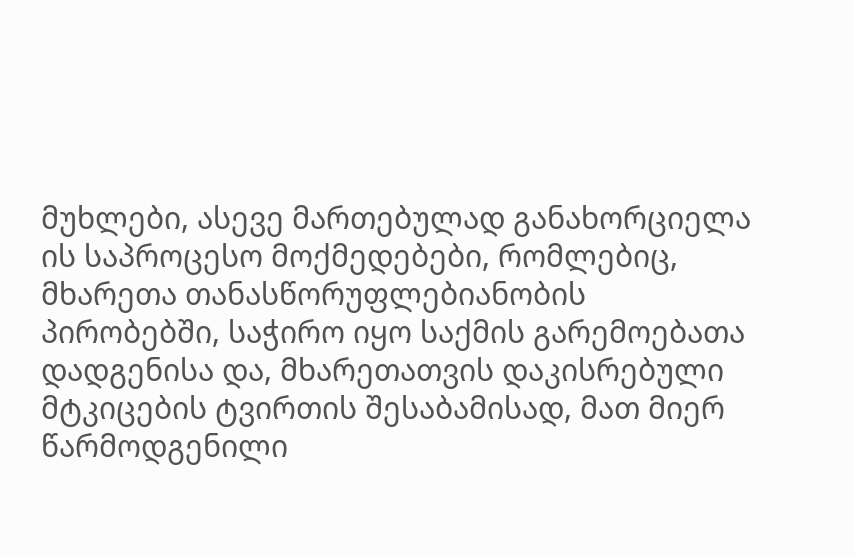მუხლები, ასევე მართებულად განახორციელა ის საპროცესო მოქმედებები, რომლებიც, მხარეთა თანასწორუფლებიანობის პირობებში, საჭირო იყო საქმის გარემოებათა დადგენისა და, მხარეთათვის დაკისრებული მტკიცების ტვირთის შესაბამისად, მათ მიერ წარმოდგენილი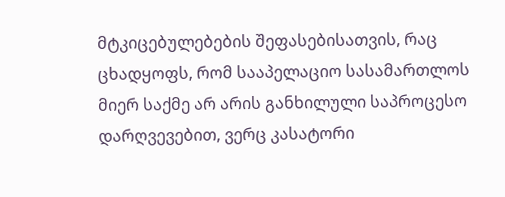მტკიცებულებების შეფასებისათვის, რაც ცხადყოფს, რომ სააპელაციო სასამართლოს მიერ საქმე არ არის განხილული საპროცესო დარღვევებით, ვერც კასატორი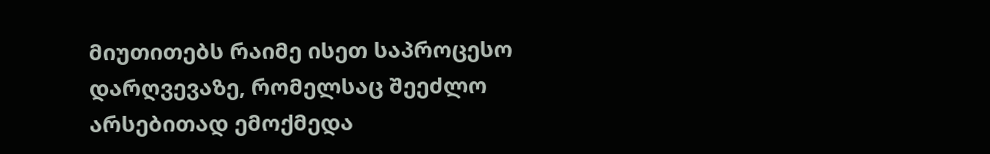მიუთითებს რაიმე ისეთ საპროცესო დარღვევაზე, რომელსაც შეეძლო არსებითად ემოქმედა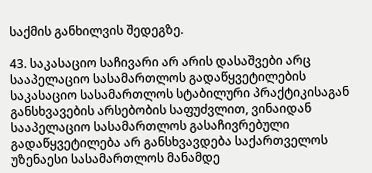საქმის განხილვის შედეგზე.

43. საკასაციო საჩივარი არ არის დასაშვები არც სააპელაციო სასამართლოს გადაწყვეტილების საკასაციო სასამართლოს სტაბილური პრაქტიკისაგან განსხვავების არსებობის საფუძვლით, ვინაიდან სააპელაციო სასამართლოს გასაჩივრებული გადაწყვეტილება არ განსხვავდება საქართველოს უზენაესი სასამართლოს მანამდე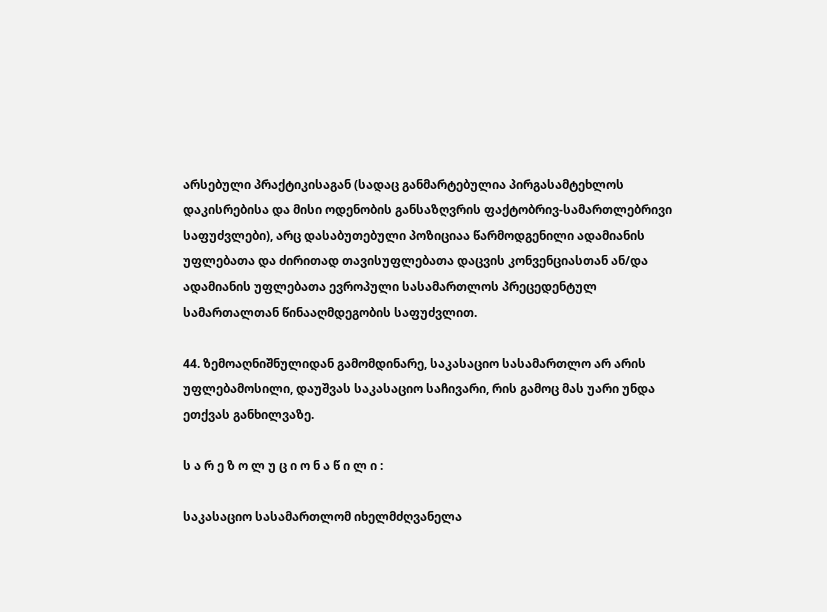არსებული პრაქტიკისაგან (სადაც განმარტებულია პირგასამტეხლოს დაკისრებისა და მისი ოდენობის განსაზღვრის ფაქტობრივ-სამართლებრივი საფუძვლები), არც დასაბუთებული პოზიციაა წარმოდგენილი ადამიანის უფლებათა და ძირითად თავისუფლებათა დაცვის კონვენციასთან ან/და ადამიანის უფლებათა ევროპული სასამართლოს პრეცედენტულ სამართალთან წინააღმდეგობის საფუძვლით.

44. ზემოაღნიშნულიდან გამომდინარე, საკასაციო სასამართლო არ არის უფლებამოსილი, დაუშვას საკასაციო საჩივარი, რის გამოც მას უარი უნდა ეთქვას განხილვაზე.

ს ა რ ე ზ ო ლ უ ც ი ო ნ ა წ ი ლ ი :

საკასაციო სასამართლომ იხელმძღვანელა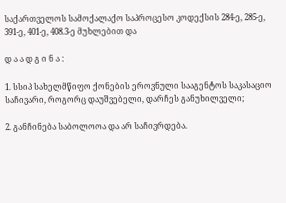საქართველოს სამოქალაქო საპროცესო კოდექსის 284-ე, 285-ე, 391-ე, 401-ე, 408.3-ე მუხლებით და

დ ა ა დ გ ი ნ ა :

1. სსიპ სახელმწიფო ქონების ეროვნული სააგენტოს საკასაციო საჩივარი, როგორც დაუშვებელი, დარჩეს განუხილველი;

2. განჩინება საბოლოოა და არ საჩივრდება.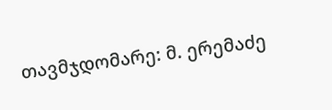თავმჯდომარე: მ. ერემაძე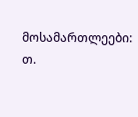მოსამართლეები: თ.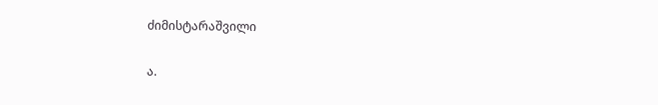ძიმისტარაშვილი

ა.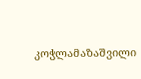კოჭლამაზაშვილი